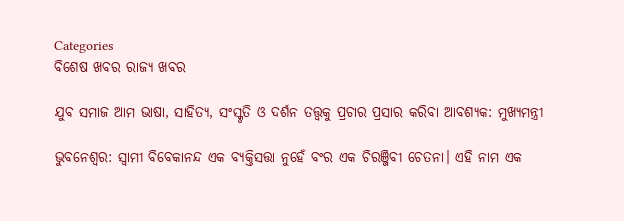Categories
ବିଶେଷ ଖବର ରାଜ୍ୟ ଖବର

ଯୁବ ସମାଜ ଆମ ଭାଷା, ସାହିତ୍ୟ, ସଂସ୍କୃତି ଓ ଦର୍ଶନ ତତ୍ତ୍ୱକୁ ପ୍ରଚାର ପ୍ରସାର କରିବା ଆବଶ୍ୟକ: ମୁଖ୍ୟମନ୍ତ୍ରୀ

ଭୁବନେଶ୍ୱର: ସ୍ୱାମୀ ବିବେକାନନ୍ଦ ଏକ ବ୍ୟକ୍ତିସତ୍ତା ନୁହେଁ ବଂର ଏକ ଚିରଞ୍ଜିବୀ ଚେତନା। ଏହି ନାମ ଏକ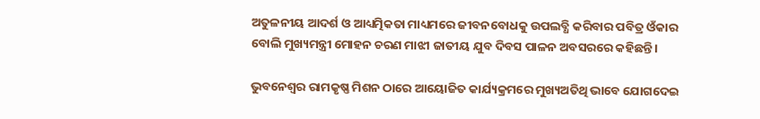ଅତୁଳନୀୟ ଆଦର୍ଶ ଓ ଆଧ୍ୟତ୍ମିକତା ମାଧ୍ୟମରେ ଜୀବନବୋଧକୁ ଉପଲବ୍ଧି କରିବାର ପବିତ୍ର ଓଁକାର ବୋଲି ମୁଖ୍ୟମନ୍ତ୍ରୀ ମୋହନ ଚରଣ ମାଝୀ ଜାତୀୟ ଯୁବ ଦିବସ ପାଳନ ଅବସରରେ କହିଛନ୍ତି।

ଭୁବନେଶ୍ୱର ରାମକୃଷ୍ଣ ମିଶନ ଠାରେ ଆୟୋଜିତ କାର୍ଯ୍ୟକ୍ରମରେ ମୁଖ୍ୟଅତିଥି ଭାବେ ଯୋଗଦେଇ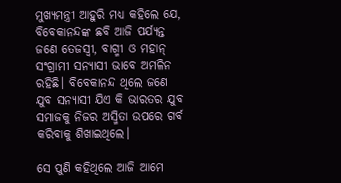ମୁଖ୍ୟମନ୍ତ୍ରୀ ଆହୁରି ମଧ୍ୟ କହିଲେ ଯେ, ବିବେକାନନ୍ଦଙ୍କ ଛବି ଆଜି ପର୍ଯ୍ୟନ୍ତ ଜଣେ ତେଜସ୍ୱୀ, ବାଗ୍ମୀ ଓ ମହାନ୍ ସଂଗ୍ରାମୀ ସନ୍ୟାସୀ ଭାବେ ଅମଳିନ ରହିଛି। ବିବେକାନନ୍ଦ ଥିଲେ ଜଣେ ଯୁବ ସନ୍ୟାସୀ ଯିଏ କି ଭାରତର ଯୁବ ସମାଜକୁ ନିଜର ଅସ୍ମିତା ଉପରେ ଗର୍ବ କରିବାକୁ ଶିଖାଇଥିଲେ।

ସେ ପୁଣି କହିଥିଲେ ଆଜି ଆମେ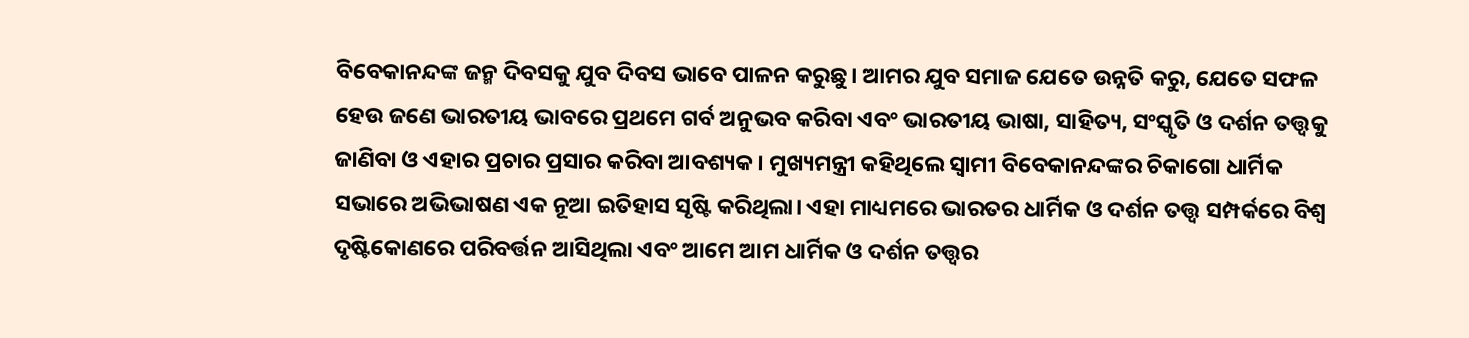ବିବେକାନନ୍ଦଙ୍କ ଜନ୍ମ ଦିବସକୁ ଯୁବ ଦିବସ ଭାବେ ପାଳନ କରୁଛୁ। ଆମର ଯୁବ ସମାଜ ଯେତେ ଉନ୍ନତି କରୁ, ଯେତେ ସଫଳ ହେଉ ଜଣେ ଭାରତୀୟ ଭାବରେ ପ୍ରଥମେ ଗର୍ବ ଅନୁଭବ କରିବା ଏବଂ ଭାରତୀୟ ଭାଷା, ସାହିତ୍ୟ, ସଂସ୍କୃତି ଓ ଦର୍ଶନ ତତ୍ତ୍ୱକୁ ଜାଣିବା ଓ ଏହାର ପ୍ରଚାର ପ୍ରସାର କରିବା ଆବଶ୍ୟକ। ମୁଖ୍ୟମନ୍ତ୍ରୀ କହିଥିଲେ ସ୍ୱାମୀ ବିବେକାନନ୍ଦଙ୍କର ଚିକାଗୋ ଧାର୍ମିକ ସଭାରେ ଅଭିଭାଷଣ ଏକ ନୂଆ ଇତିହାସ ସୃଷ୍ଟି କରିଥିଲା। ଏହା ମାଧ୍ୟମରେ ଭାରତର ଧାର୍ମିକ ଓ ଦର୍ଶନ ତତ୍ତ୍ୱ ସମ୍ପର୍କରେ ବିଶ୍ୱ ଦୃଷ୍ଟିକୋଣରେ ପରିବର୍ତ୍ତନ ଆସିଥିଲା ଏବଂ ଆମେ ଆମ ଧାର୍ମିକ ଓ ଦର୍ଶନ ତତ୍ତ୍ୱର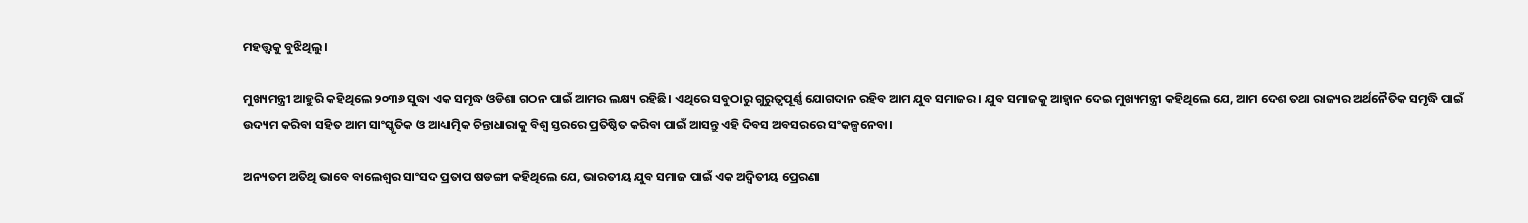ମହତ୍ତ୍ୱକୁ ବୁଝିଥିଲୁ।

ମୁଖ୍ୟମନ୍ତ୍ରୀ ଆହୁରି କହିଥିଲେ ୨୦୩୬ ସୁଦ୍ଧା ଏକ ସମୃଦ୍ଧ ଓଡିଶା ଗଠନ ପାଇଁ ଆମର ଲକ୍ଷ୍ୟ ରହିଛି। ଏଥିରେ ସବୁଠାରୁ ଗୁରୁତ୍ୱପୂର୍ଣ୍ଣ ଯୋଗଦାନ ରହିବ ଆମ ଯୁବ ସମାଜର। ଯୁବ ସମାଜକୁ ଆହ୍ୱାନ ଦେଇ ମୁଖ୍ୟମନ୍ତ୍ରୀ କହିଥିଲେ ଯେ, ଆମ ଦେଶ ତଥା ରାଜ୍ୟର ଅର୍ଥନୈତିକ ସମୃଦ୍ଧି ପାଇଁ ଉଦ୍ୟମ କରିବା ସହିତ ଆମ ସାଂସ୍କୃତିକ ଓ ଆଧ୍ୟାତ୍ମିକ ଚିନ୍ତାଧାରାକୁ ବିଶ୍ୱ ସ୍ତରରେ ପ୍ରତିଷ୍ଠିତ କରିବା ପାଇଁ ଆସନ୍ତୁ ଏହି ଦିବସ ଅବସରରେ ସଂକଳ୍ପନେବା।

ଅନ୍ୟତମ ଅତିଥି ଭାବେ ବାଲେଶ୍ୱର ସାଂସଦ ପ୍ରତାପ ଷଡଙ୍ଗୀ କହିଥିଲେ ଯେ, ଭାରତୀୟ ଯୁବ ସମାଜ ପାଇଁ ଏକ ଅଦ୍ୱିତୀୟ ପ୍ରେରଣା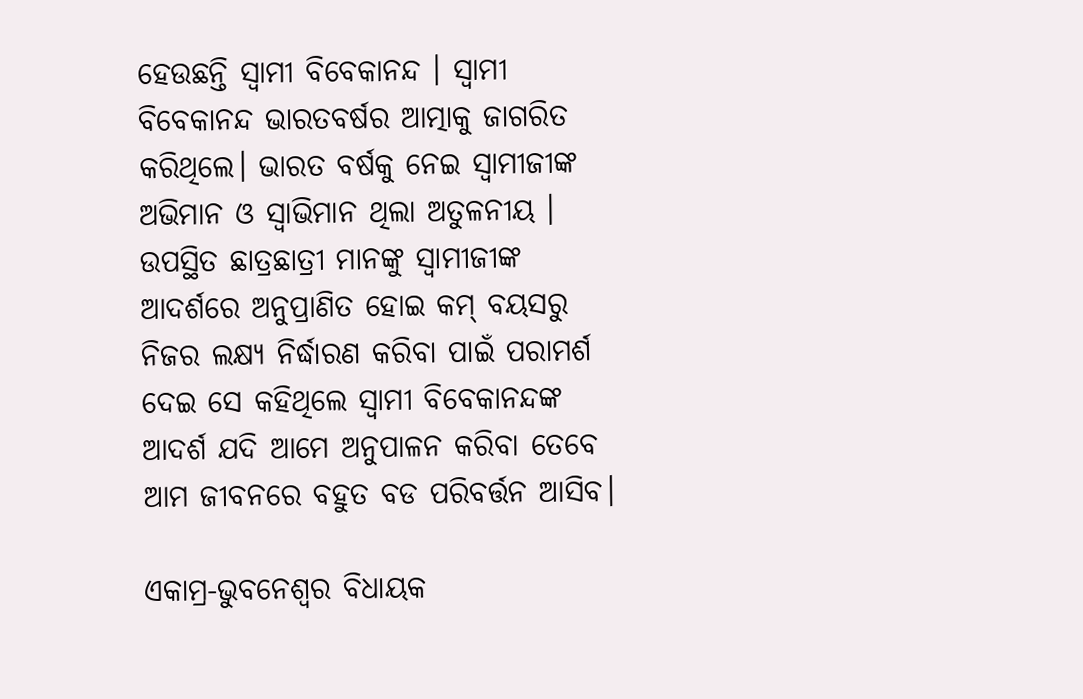ହେଉଛନ୍ତି ସ୍ୱାମୀ ବିବେକାନନ୍ଦ । ସ୍ୱାମୀ ବିବେକାନନ୍ଦ ଭାରତବର୍ଷର ଆତ୍ମାକୁ ଜାଗରିତ କରିଥିଲେ। ଭାରତ ବର୍ଷକୁ ନେଇ ସ୍ୱାମୀଜୀଙ୍କ ଅଭିମାନ ଓ ସ୍ୱାଭିମାନ ଥିଲା ଅତୁଳନୀୟ । ଉପସ୍ଥିତ ଛାତ୍ରଛାତ୍ରୀ ମାନଙ୍କୁ ସ୍ୱାମୀଜୀଙ୍କ ଆଦର୍ଶରେ ଅନୁପ୍ରାଣିତ ହୋଇ କମ୍ ବୟସରୁ ନିଜର ଲକ୍ଷ୍ୟ ନିର୍ଦ୍ଧାରଣ କରିବା ପାଇଁ ପରାମର୍ଶ ଦେଇ ସେ କହିଥିଲେ ସ୍ୱାମୀ ବିବେକାନନ୍ଦଙ୍କ ଆଦର୍ଶ ଯଦି ଆମେ ଅନୁପାଳନ କରିବା ତେବେ ଆମ ଜୀବନରେ ବହୁତ ବଡ ପରିବର୍ତ୍ତନ ଆସିବ।

ଏକାମ୍ର-ଭୁବନେଶ୍ୱର ବିଧାୟକ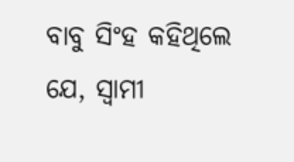ବାବୁ ସିଂହ କହିଥିଲେ ଯେ, ସ୍ୱାମୀ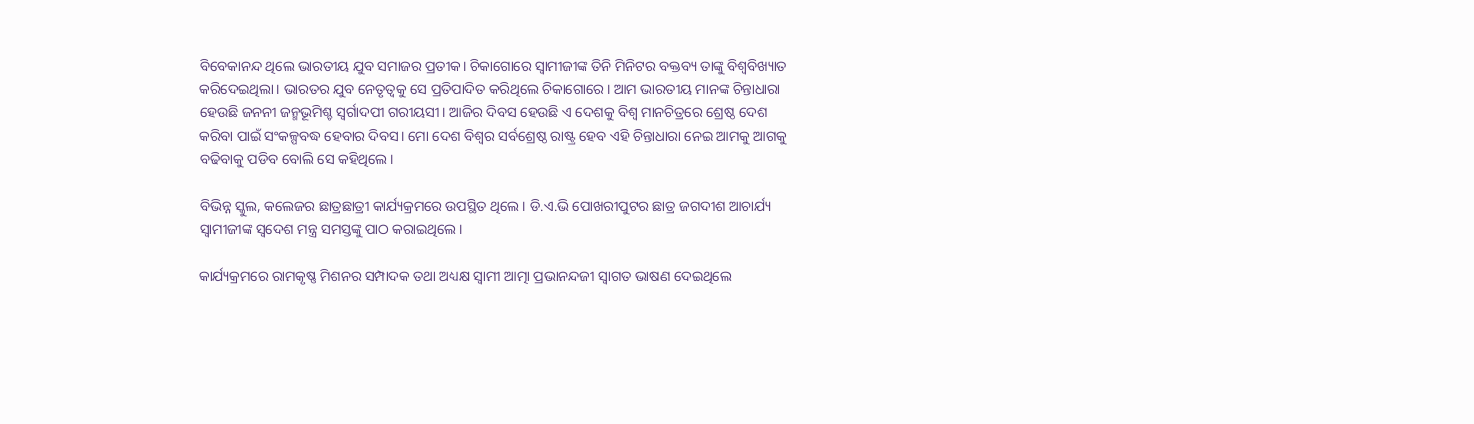ବିବେକାନନ୍ଦ ଥିଲେ ଭାରତୀୟ ଯୁବ ସମାଜର ପ୍ରତୀକ। ଚିକାଗୋରେ ସ୍ୱାମୀଜୀଙ୍କ ତିନି ମିନିଟର ବକ୍ତବ୍ୟ ତାଙ୍କୁ ବିଶ୍ୱବିଖ୍ୟାତ କରିଦେଇଥିଲା। ଭାରତର ଯୁବ ନେତୃତ୍ୱକୁ ସେ ପ୍ରତିପାଦିତ କରିଥିଲେ ଚିକାଗୋରେ। ଆମ ଭାରତୀୟ ମାନଙ୍କ ଚିନ୍ତାଧାରା ହେଉଛି ଜନନୀ ଜନ୍ମଭୂମିଶ୍ଚ ସ୍ୱର୍ଗାଦପୀ ଗରୀୟସୀ। ଆଜିର ଦିବସ ହେଉଛି ଏ ଦେଶକୁ ବିଶ୍ୱ ମାନଚିତ୍ରରେ ଶ୍ରେଷ୍ଠ ଦେଶ କରିବା ପାଇଁ ସଂକଳ୍ପବଦ୍ଧ ହେବାର ଦିବସ। ମୋ ଦେଶ ବିଶ୍ୱର ସର୍ବଶ୍ରେଷ୍ଠ ରାଷ୍ଟ୍ର ହେବ ଏହି ଚିନ୍ତାଧାରା ନେଇ ଆମକୁ ଆଗକୁ ବଢିବାକୁ ପଡିବ ବୋଲି ସେ କହିଥିଲେ।

ବିଭିନ୍ନ ସ୍କୁଲ, କଲେଜର ଛାତ୍ରଛାତ୍ରୀ କାର୍ଯ୍ୟକ୍ରମରେ ଉପସ୍ଥିତ ଥିଲେ। ଡି.ଏ.ଭି ପୋଖରୀପୁଟର ଛାତ୍ର ଜଗଦୀଶ ଆଚାର୍ଯ୍ୟ ସ୍ୱାମୀଜୀଙ୍କ ସ୍ୱଦେଶ ମନ୍ତ୍ର ସମସ୍ତଙ୍କୁ ପାଠ କରାଇଥିଲେ।

କାର୍ଯ୍ୟକ୍ରମରେ ରାମକୃଷ୍ଣ ମିଶନର ସମ୍ପାଦକ ତଥା ଅଧ୍ୟକ୍ଷ ସ୍ୱାମୀ ଆତ୍ମା ପ୍ରଭାନନ୍ଦଜୀ ସ୍ୱାଗତ ଭାଷଣ ଦେଇଥିଲେ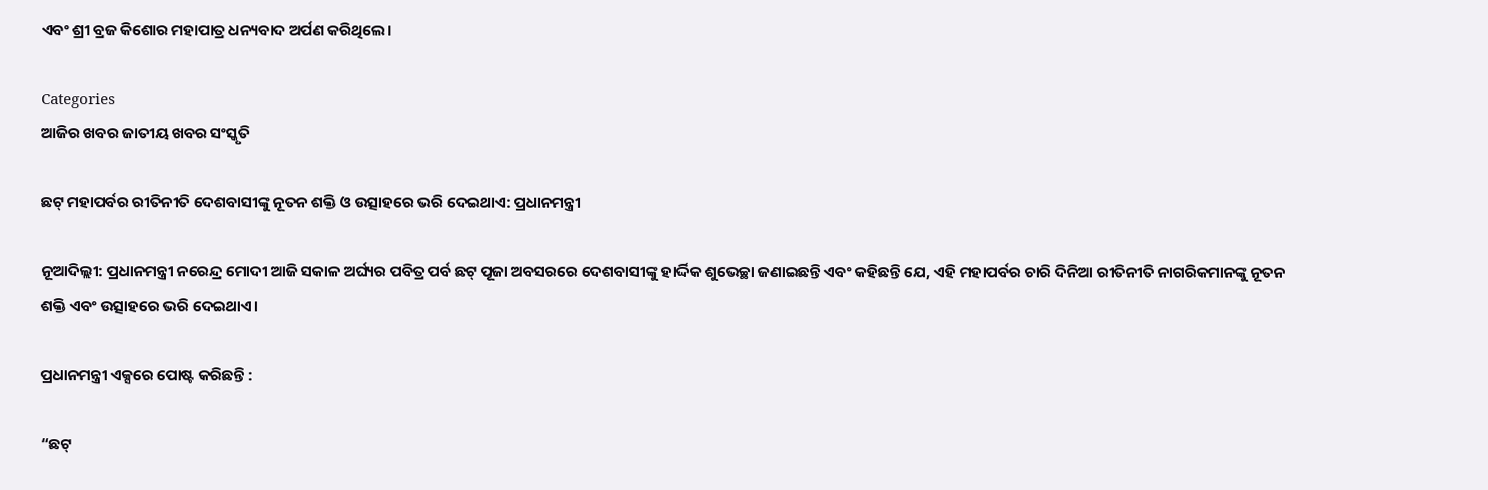ଏବଂ ଶ୍ରୀ ବ୍ରଜ କିଶୋର ମହାପାତ୍ର ଧନ୍ୟବାଦ ଅର୍ପଣ କରିଥିଲେ।

Categories
ଆଜିର ଖବର ଜାତୀୟ ଖବର ସଂସ୍କୃତି

ଛଟ୍ ମହାପର୍ବର ରୀତିନୀତି ଦେଶବାସୀଙ୍କୁ ନୂତନ ଶକ୍ତି ଓ ଉତ୍ସାହରେ ଭରି ଦେଇଥାଏ: ପ୍ରଧାନମନ୍ତ୍ରୀ

ନୂଆଦିଲ୍ଲୀ: ପ୍ରଧାନମନ୍ତ୍ରୀ ନରେନ୍ଦ୍ର ମୋଦୀ ଆଜି ସକାଳ ଅର୍ଘ୍ୟର ପବିତ୍ର ପର୍ବ ଛଟ୍ ପୂଜା ଅବସରରେ ଦେଶବାସୀଙ୍କୁ ହାର୍ଦ୍ଦିକ ଶୁଭେଚ୍ଛା ଜଣାଇଛନ୍ତି ଏବଂ କହିଛନ୍ତି ଯେ, ଏହି ମହାପର୍ବର ଚାରି ଦିନିଆ ରୀତିନୀତି ନାଗରିକମାନଙ୍କୁ ନୂତନ ଶକ୍ତି ଏବଂ ଉତ୍ସାହରେ ଭରି ଦେଇଥାଏ।

ପ୍ରଧାନମନ୍ତ୍ରୀ ଏକ୍ସରେ ପୋଷ୍ଟ କରିଛନ୍ତି :

“ଛଟ୍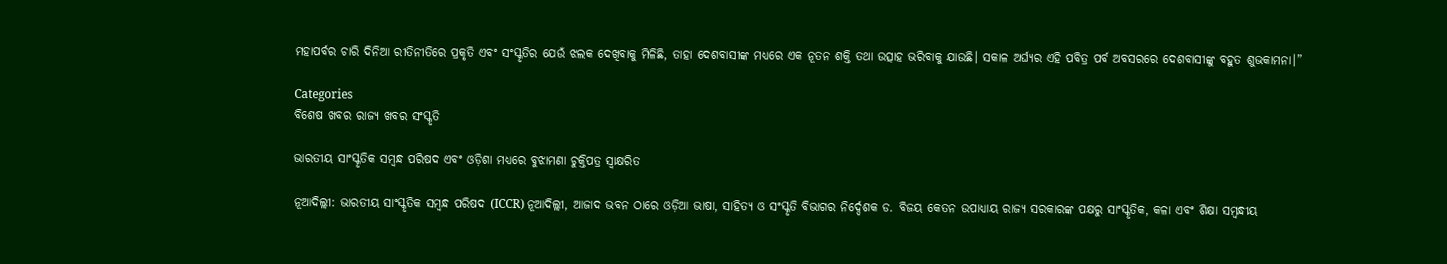ମହାପର୍ବର ଚାରି ଦିନିଆ ରୀତିନୀତିରେ ପ୍ରକୃତି ଏବଂ ସଂସ୍କୃତିର ଯେଉଁ ଝଲକ ଦେଖିବାକୁ ମିଳିଛି, ତାହା ଦେଶବାସୀଙ୍କ ମଧ୍ୟରେ ଏକ ନୂତନ ଶକ୍ତି ତଥା ଉତ୍ସାହ ଭରିବାକୁ ଯାଉଛି। ସକାଳ ଅର୍ଘ୍ୟର ଏହି ପବିତ୍ର ପର୍ବ ଅବସରରେ ଦେଶବାସୀଙ୍କୁ ବହୁତ ଶୁଭକାମନା।”

Categories
ବିଶେଷ ଖବର ରାଜ୍ୟ ଖବର ସଂସ୍କୃତି

ଭାରତୀୟ ସାଂସ୍କୃତିକ ସମ୍ବନ୍ଧ ପରିଷଦ ଏବଂ ଓଡ଼ିଶା ମଧ୍ୟରେ ବୁଝାମଣା ଚୁକ୍ତିପତ୍ର ସ୍ୱାକ୍ଷରିତ

ନୂଆଦିଲ୍ଲୀ: ଭାରତୀୟ ସାଂସ୍କୃତିକ ସମ୍ବନ୍ଧ ପରିଷଦ (ICCR) ନୂଆଦିଲ୍ଲୀ, ଆଜାଦ ଭବନ ଠାରେ ଓଡ଼ିଆ ଭାଷା, ସାହିତ୍ୟ ଓ ସଂସ୍କୃତି ବିଭାଗର ନିର୍ଦ୍ଦେଶକ ଡ. ବିଜୟ କେତନ ଉପାଧ୍ୟାୟ ରାଜ୍ୟ ସରକାରଙ୍କ ପକ୍ଷରୁ ସାଂସ୍କୃତିକ, କଳା ଏବଂ ଶିକ୍ଷା ସମ୍ବନ୍ଧୀୟ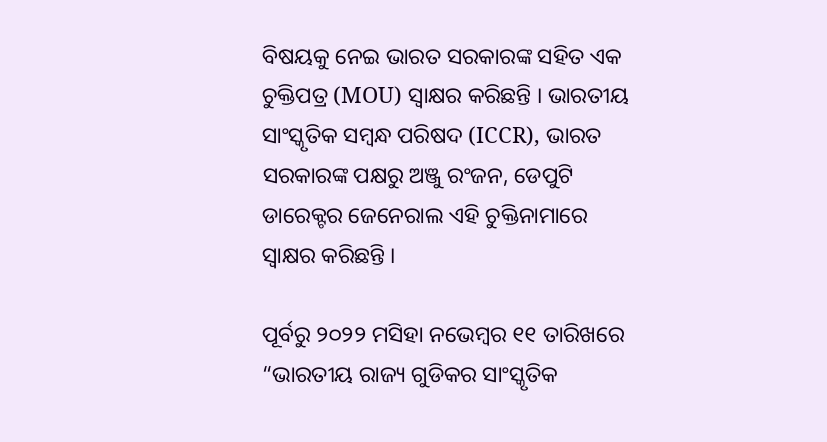ବିଷୟକୁ ନେଇ ଭାରତ ସରକାରଙ୍କ ସହିତ ଏକ ଚୁକ୍ତିପତ୍ର (MOU) ସ୍ୱାକ୍ଷର କରିଛନ୍ତି । ଭାରତୀୟ ସାଂସ୍କୃତିକ ସମ୍ବନ୍ଧ ପରିଷଦ (ICCR), ଭାରତ ସରକାରଙ୍କ ପକ୍ଷରୁ ଅଞ୍ଜୁ ରଂଜନ, ଡେପୁଟି ଡାରେକ୍ଟର ଜେନେରାଲ ଏହି ଚୁକ୍ତିନାମାରେ ସ୍ୱାକ୍ଷର କରିଛନ୍ତି ।

ପୂର୍ବରୁ ୨୦୨୨ ମସିହା ନଭେମ୍ବର ୧୧ ତାରିଖରେ “ଭାରତୀୟ ରାଜ୍ୟ ଗୁଡିକର ସାଂସ୍କୃତିକ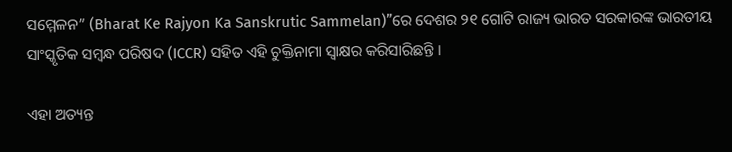ସମ୍ମେଳନ” (Bharat Ke Rajyon Ka Sanskrutic Sammelan)”ରେ ଦେଶର ୨୧ ଗୋଟି ରାଜ୍ୟ ଭାରତ ସରକାରଙ୍କ ଭାରତୀୟ ସାଂସ୍କୃତିକ ସମ୍ବନ୍ଧ ପରିଷଦ (ICCR) ସହିତ ଏହି ଚୁକ୍ତିନାମା ସ୍ୱାକ୍ଷର କରିସାରିଛନ୍ତି ।

ଏହା ଅତ୍ୟନ୍ତ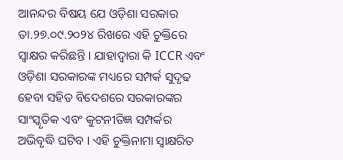ଆନନ୍ଦର ବିଷୟ ଯେ ଓଡ଼ିଶା ସରକାର ତା.୨୭.୦୯.୨୦୨୪ ରିଖରେ ଏହି ଚୁକ୍ତିରେ ସ୍ୱାକ୍ଷର କରିଛନ୍ତି । ଯାହାଦ୍ୱାରା କି ICCR ଏବଂ ଓଡ଼ିଶା ସରକାରଙ୍କ ମଧ୍ୟରେ ସମ୍ପର୍କ ସୁଦୃଢ ହେବା ସହିତ ବିଦେଶରେ ସରକାରଙ୍କର ସାଂସ୍କୃତିକ ଏବଂ କୁଟନୀତିଜ୍ଞ ସମ୍ପର୍କର ଅଭିବୃଦ୍ଧି ଘଟିବ । ଏହି ଚୁକ୍ତିନାମା ସ୍ୱାକ୍ଷରିତ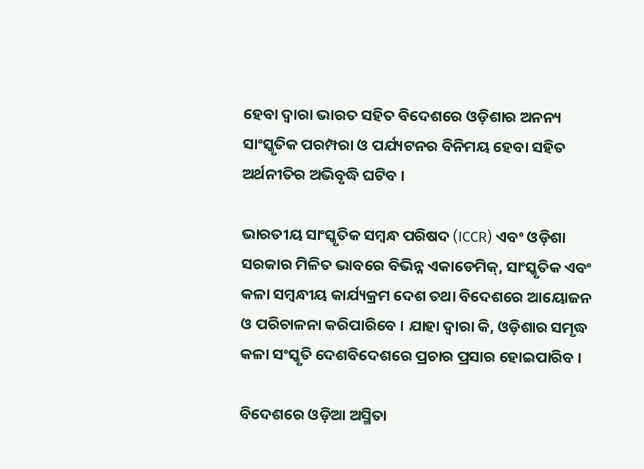ହେବା ଦ୍ୱାରା ଭାରତ ସହିତ ବିଦେଶରେ ଓଡ଼ିଶାର ଅନନ୍ୟ ସାଂସ୍କୃତିକ ପରମ୍ପରା ଓ ପର୍ଯ୍ୟଟନର ବିନିମୟ ହେବା ସହିତ ଅର୍ଥନୀତିର ଅଭିବୃଦ୍ଧି ଘଟିବ ।

ଭାରତୀୟ ସାଂସ୍କୃତିକ ସମ୍ବନ୍ଧ ପରିଷଦ (ICCR) ଏବଂ ଓଡ଼ିଶା ସରକାର ମିଳିତ ଭାବରେ ବିଭିନ୍ନ ଏକାଡେମିକ୍‌, ସାଂସ୍କୃତିକ ଏବଂ କଳା ସମ୍ବନ୍ଧୀୟ କାର୍ଯ୍ୟକ୍ରମ ଦେଶ ତଥା ବିଦେଶରେ ଆୟୋଜନ ଓ ପରିଚାଳନା କରିପାରିବେ । ଯାହା ଦ୍ୱାରା କି, ଓଡ଼ିଶାର ସମୃଦ୍ଧ କଳା ସଂସ୍କୃତି ଦେଶବିଦେଶରେ ପ୍ରଚାର ପ୍ରସାର ହୋଇପାରିବ ।

ବିଦେଶରେ ଓଡ଼ିଆ ଅସ୍ମିତା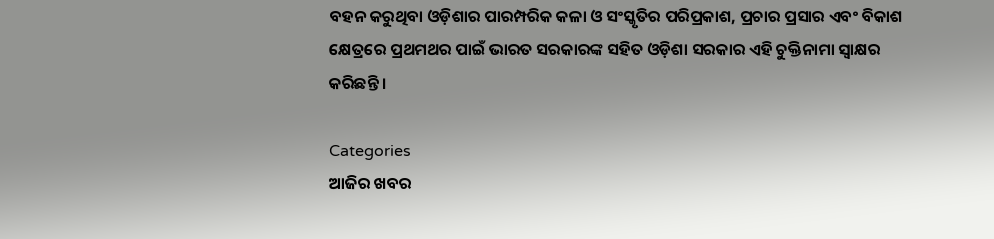ବହନ କରୁଥିବା ଓଡ଼ିଶାର ପାରମ୍ପରିକ କଳା ଓ ସଂସ୍କୃତିର ପରିପ୍ରକାଶ, ପ୍ରଚାର ପ୍ରସାର ଏବଂ ବିକାଶ କ୍ଷେତ୍ରରେ ପ୍ରଥମଥର ପାଇଁ ଭାରତ ସରକାରଙ୍କ ସହିତ ଓଡ଼ିଶା ସରକାର ଏହି ଚୁକ୍ତିନାମା ସ୍ୱାକ୍ଷର କରିଛନ୍ତି ।

Categories
ଆଜିର ଖବର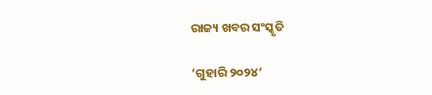ରାଜ୍ୟ ଖବର ସଂସ୍କୃତି

‘ଗୁହାରି ୨୦୨୪’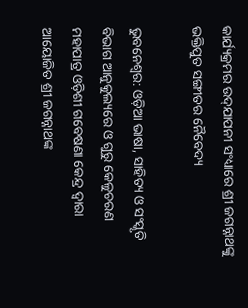କାର୍ଯ୍ୟକ୍ରମର ଉଦ୍‍ଯାପନୀ ସଂଧ୍ୟାରେ ଶ୍ରୀ ଜଗନ୍ନାଥଙ୍କୁ ଭକ୍ତିପୁତ ସଙ୍ଗୀତର ନୈବେଦ୍ୟ

ଭୁବନେଶ୍ୱର: ଓଡ଼ିଆ ଭାଷା, ସାହିତ୍ୟ ଓ ସଂସ୍କୃତି ବିଭାଗ ଆନୁକୁଲ୍ୟରେ ଓ ଗୁରୁ କେଳୁଚରଣ ମହାପାତ୍ର ଓଡ଼ିଶୀ ଗବେଷଣା କେନ୍ଦ୍ର ଦ୍ୱାରା ଆୟୋଜିତ ଶ୍ରୀ ଜଗନ୍ନାଥଙ୍କ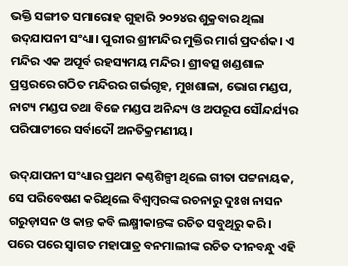ଭକ୍ତି ସଙ୍ଗୀତ ସମାରୋହ ଗୁହାରି ୨୦୨୪ର ଶୁକ୍ରବାର ଥିଲା ଉଦ୍‍ଯାପନୀ ସଂଧ୍ୟା। ପୁରୀର ଶ୍ରୀମନ୍ଦିର ମୁକ୍ତିର ମାର୍ଗ ପ୍ରଦର୍ଶକ। ଏ ମନ୍ଦିର ଏକ ଅପୂର୍ବ ରହସ୍ୟମୟ ମନ୍ଦିର। ଶ୍ରୀବତ୍ସ ଖଣ୍ଡଶାଳ ପ୍ରସ୍ତରରେ ଗଠିତ ମନ୍ଦିରର ଗର୍ଭଗୃହ, ମୁଖଶାଳା, ଭୋଗ ମଣ୍ଡପ, ନାଟ୍ୟ ମଣ୍ଡପ ତଥା ବିଜେ ମଣ୍ଡପ ଅନିନ୍ଦ୍ୟ ଓ ଅପରୂପ ସୌନ୍ଦର୍ଯ୍ୟର ପରିପାଟୀରେ ସର୍ବାଦୌ ଅନତିକ୍ରମଣୀୟ।

ଉଦ୍‍ଯାପନୀ ସଂଧ୍ୟାର ପ୍ରଥମ କଣ୍ଠଶିଳ୍ପୀ ଥିଲେ ଗୀତା ପଟ୍ଟନାୟକ, ସେ ପରିବେଷଣ କରିଥିଲେ ବିଶ୍ୱମ୍ବରଙ୍କ ରଚନାରୁ ଦୁଃଖ ନାସନ ଗରୁଡ଼ାସନ ଓ କାନ୍ତ କବି ଲକ୍ଷ୍ମୀକାନ୍ତଙ୍କ ରଚିତ ସବୁଥିରୁ କରି। ପରେ ପରେ ସ୍ୱାଗତ ମହାପାତ୍ର ବନମାଲୀଙ୍କ ରଚିତ ଦୀନବନ୍ଧୁ ଏହି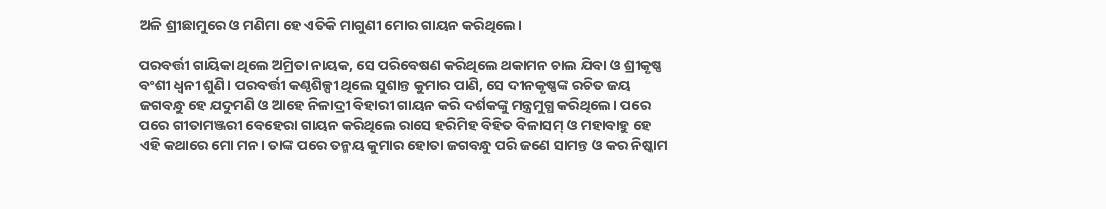ଅଳି ଶ୍ରୀଛାମୁରେ ଓ ମଣିମା ହେ ଏତିକି ମାଗୁଣୀ ମୋର ଗାୟନ କରିଥିଲେ।

ପରବର୍ତ୍ତୀ ଗାୟିକା ଥିଲେ ଅମ୍ରିତା ନାୟକ, ସେ ପରିବେଷଣ କରିଥିଲେ ଥକାମନ ଚାଲ ଯିବା ଓ ଶ୍ରୀକୃଷ୍ଣ ବଂଶୀ ଧ୍ୱନୀ ଶୁଣି। ପରବର୍ତ୍ତୀ କଣ୍ଠଶିଳ୍ପୀ ଥିଲେ ସୁଶାନ୍ତ କୁମାର ପାଣି, ସେ ଦୀନକୃଷ୍ଣଙ୍କ ରଚିତ ଜୟ ଜଗବନ୍ଧୁ ହେ ଯଦୁମଣି ଓ ଆହେ ନିଳାଦ୍ରୀ ବିହାରୀ ଗାୟନ କରି ଦର୍ଶକଙ୍କୁ ମନ୍ତ୍ରମୁଗ୍ଧ କରିଥିଲେ। ପରେ ପରେ ଗୀତାମଞ୍ଜରୀ ବେହେରା ଗାୟନ କରିଥିଲେ ରାସେ ହରିମିହ ବିହିତ ବିଳାସମ୍‍ ଓ ମହାବାହୁ ହେ ଏହି କଥାରେ ମୋ ମନ। ତାଙ୍କ ପରେ ତନ୍ମୟ କୁମାର ହୋତା ଜଗବନ୍ଧୁ ପରି ଜଣେ ସାମନ୍ତ ଓ କର ନିଷ୍କାମ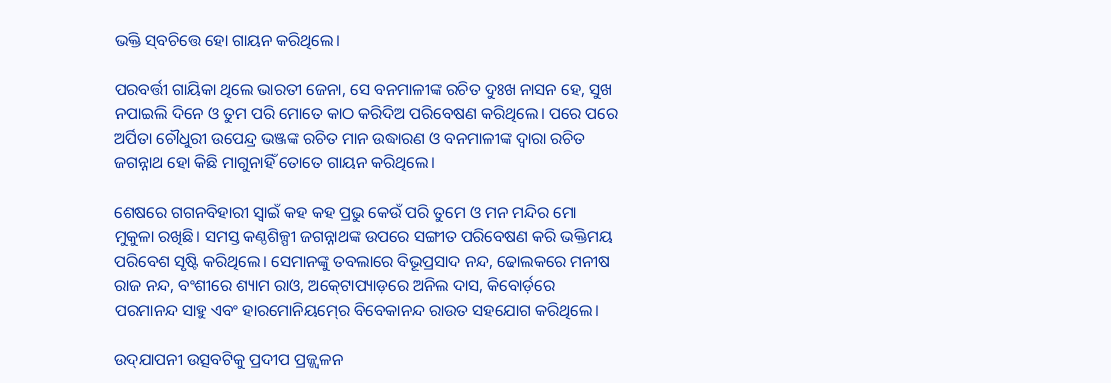ଭକ୍ତି ସ୍‍ବଚିତ୍ତେ ହୋ ଗାୟନ କରିଥିଲେ।

ପରବର୍ତ୍ତୀ ଗାୟିକା ଥିଲେ ଭାରତୀ ଜେନା, ସେ ବନମାଳୀଙ୍କ ରଚିତ ଦୁଃଖ ନାସନ ହେ, ସୁଖ ନପାଇଲି ଦିନେ ଓ ତୁମ ପରି ମୋତେ କାଠ କରିଦିଅ ପରିବେଷଣ କରିଥିଲେ। ପରେ ପରେ ଅର୍ପିତା ଚୌଧୁରୀ ଉପେନ୍ଦ୍ର ଭଞ୍ଜଙ୍କ ରଚିତ ମାନ ଉଦ୍ଧାରଣ ଓ ବନମାଳୀଙ୍କ ଦ୍ୱାରା ରଚିତ ଜଗନ୍ନାଥ ହୋ କିଛି ମାଗୁନାହିଁ ତୋତେ ଗାୟନ କରିଥିଲେ।

ଶେଷରେ ଗଗନବିହାରୀ ସ୍ୱାଇଁ କହ କହ ପ୍ରଭୁ କେଉଁ ପରି ତୁମେ ଓ ମନ ମନ୍ଦିର ମୋ ମୁକୁଳା ରଖିଛି। ସମସ୍ତ କଣ୍ଠଶିଳ୍ପୀ ଜଗନ୍ନାଥଙ୍କ ଉପରେ ସଙ୍ଗୀତ ପରିବେଷଣ କରି ଭକ୍ତିମୟ ପରିବେଶ ସୃଷ୍ଟି କରିଥିଲେ। ସେମାନଙ୍କୁ ତବଲାରେ ବିଭୂପ୍ରସାଦ ନନ୍ଦ, ଢୋଲକରେ ମନୀଷ ରାଜ ନନ୍ଦ, ବଂଶୀରେ ଶ୍ୟାମ ରାଓ, ଅକ୍‍ଟୋପ୍ୟାଡ଼ରେ ଅନିଲ ଦାସ, କିବୋର୍ଡ଼ରେ ପରମାନନ୍ଦ ସାହୁ ଏବଂ ହାରମୋନିୟମ୍‍ରେ ବିବେକାନନ୍ଦ ରାଉତ ସହଯୋଗ କରିଥିଲେ।

ଉଦ୍‍ଯାପନୀ ଉତ୍ସବଟିକୁ ପ୍ରଦୀପ ପ୍ରଜ୍ଜ୍ୱଳନ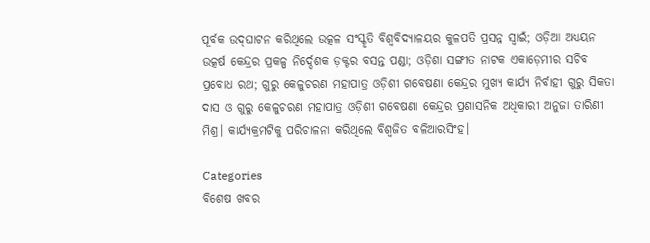ପୂର୍ବକ ଉଦ୍‍ଘାଟନ କରିଥିଲେ ଉତ୍କଳ ସଂସ୍କୃତି ବିଶ୍ୱବିଦ୍ୟାଳୟର କୁଳପତି ପ୍ରସନ୍ନ ସ୍ୱାଇଁ; ଓଡ଼ିଆ ଅଧ୍ୟୟନ ଉତ୍କର୍ଷ କେନ୍ଦ୍ରର ପ୍ରକଳ୍ପ ନିର୍ଦ୍ଦେଶକ ଡ଼କ୍ଟର ବସନ୍ତ ପଣ୍ଡା; ଓଡ଼ିଶା ସଙ୍ଗୀତ ନାଟକ ଏକାଡ଼େମୀର ସଚିବ ପ୍ରବୋଧ ରଥ; ଗୁରୁ କେଳୁଚରଣ ମହାପାତ୍ର ଓଡ଼ିଶୀ ଗବେଷଣା କେନ୍ଦ୍ରର ମୁଖ୍ୟ କାର୍ଯ୍ୟ ନିର୍ବାହୀ ଗୁରୁ ସିକତା ଦାସ ଓ ଗୁରୁ କେଳୁଚରଣ ମହାପାତ୍ର ଓଡ଼ିଶୀ ଗବେଷଣା କେନ୍ଦ୍ରର ପ୍ରଶାସନିକ ଅଧିକାରୀ ଅନୁଜା ତାରିଣୀ ମିଶ୍ର। କାର୍ଯ୍ୟକ୍ରମଟିକୁ ପରିଚାଳନା କରିଥିଲେ ବିଶ୍ଵଜିତ ବଳିଆରସିଂହ।

Categories
ବିଶେଷ ଖବର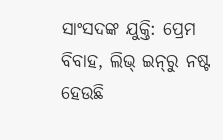ସାଂସଦଙ୍କ ଯୁକ୍ତି: ପ୍ରେମ ବିବାହ, ଲିଭ୍‍ ଇନ୍‍ରୁ ନଷ୍ଟ ହେଉଛି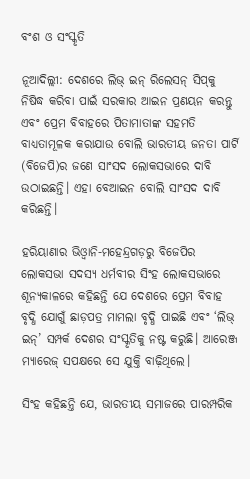ବଂଶ ଓ ସଂସ୍କୃତି

ନୂଆଦିଲ୍ଲୀ: ଦେଶରେ ଲିଭ୍ ଇନ୍ ରିଲେସନ୍ ସିପ୍‍କୁ ନିଷିଦ୍ଧ କରିବା ପାଇଁ ସରକାର ଆଇନ ପ୍ରଣୟନ କରନ୍ତୁ ଏବଂ ପ୍ରେମ ବିବାହରେ ପିତାମାତାଙ୍କ ସହମତି ବାଧ୍ୟତାମୂଳକ କରାଯାଉ ବୋଲି ଭାରତୀୟ ଜନତା ପାର୍ଟି (ବିଜେପି)ର ଜଣେ ସାଂସଦ ଲୋକସଭାରେ ଦାବି ଉଠାଇଛନ୍ତି। ଏହା ବେଆଇନ ବୋଲି ସାଂସଦ ଦାବି କରିଛନ୍ତି।

ହରିୟାଣାର ଭିଓ୍ଵାନି-ମହେନ୍ଦ୍ରଗଡ଼ରୁ ବିଜେପିର ଲୋକସଭା ସଦସ୍ୟ ଧର୍ମବୀର ସିଂହ ଲୋକସଭାରେ ଶୂନ୍ୟକାଳରେ କହିଛନ୍ତି ଯେ ଦେଶରେ ପ୍ରେମ ବିବାହ ବୃଦ୍ଧି ଯୋଗୁଁ ଛାଡ଼ପତ୍ର ମାମଲା ବୃଦ୍ଧି ପାଇଛି ଏବଂ ‘ଲିଭ୍ ଇନ୍’ ସମ୍ପର୍କ ଦେଶର ସଂସ୍କୃତିକୁ ନଷ୍ଟ କରୁଛି। ଆରେଞ୍ଜ ମ୍ୟାରେଜ୍ ସପକ୍ଷରେ ସେ ଯୁକ୍ତି ବାଢ଼ିଥିଲେ।

ସିଂହ କହିଛନ୍ତି ଯେ, ଭାରତୀୟ ସମାଜରେ ପାରମ୍ପରିକ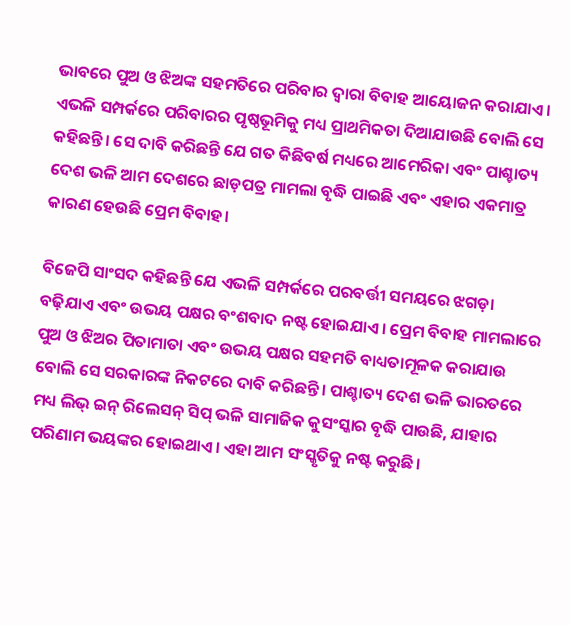ଭାବରେ ପୁଅ ଓ ଝିଅଙ୍କ ସହମତିରେ ପରିବାର ଦ୍ୱାରା ବିବାହ ଆୟୋଜନ କରାଯାଏ। ଏଭଳି ସମ୍ପର୍କରେ ପରିବାରର ପୃଷ୍ଠଭୂମିକୁ ମଧ୍ୟ ପ୍ରାଥମିକତା ଦିଆଯାଉଛି ବୋଲି ସେ କହିଛନ୍ତି। ସେ ଦାବି କରିଛନ୍ତି ଯେ ଗତ କିଛିବର୍ଷ ମଧ୍ୟରେ ଆମେରିକା ଏବଂ ପାଶ୍ଚାତ୍ୟ ଦେଶ ଭଳି ଆମ ଦେଶରେ ଛାଡ଼ପତ୍ର ମାମଲା ବୃଦ୍ଧି ପାଇଛି ଏବଂ ଏହାର ଏକମାତ୍ର କାରଣ ହେଉଛି ପ୍ରେମ ବିବାହ।

ବିଜେପି ସାଂସଦ କହିଛନ୍ତି ଯେ ଏଭଳି ସମ୍ପର୍କରେ ପରବର୍ତ୍ତୀ ସମୟରେ ଝଗଡ଼ା ବଢ଼ିଯାଏ ଏବଂ ଉଭୟ ପକ୍ଷର ବଂଶବାଦ ନଷ୍ଟ ହୋଇଯାଏ। ପ୍ରେମ ବିବାହ ମାମଲାରେ ପୁଅ ଓ ଝିଅର ପିତାମାତା ଏବଂ ଉଭୟ ପକ୍ଷର ସହମତି ବାଧ୍ୟତାମୂଳକ କରାଯାଉ ବୋଲି ସେ ସରକାରଙ୍କ ନିକଟରେ ଦାବି କରିଛନ୍ତି। ପାଶ୍ଚାତ୍ୟ ଦେଶ ଭଳି ଭାରତରେ ମଧ୍ୟ ଲିଭ୍ ଇନ୍ ରିଲେସନ୍ ସିପ୍ ଭଳି ସାମାଜିକ କୁସଂସ୍କାର ବୃଦ୍ଧି ପାଉଛି, ଯାହାର ପରିଣାମ ଭୟଙ୍କର ହୋଇଥାଏ। ଏହା ଆମ ସଂସ୍କୃତିକୁ ନଷ୍ଟ କରୁଛି।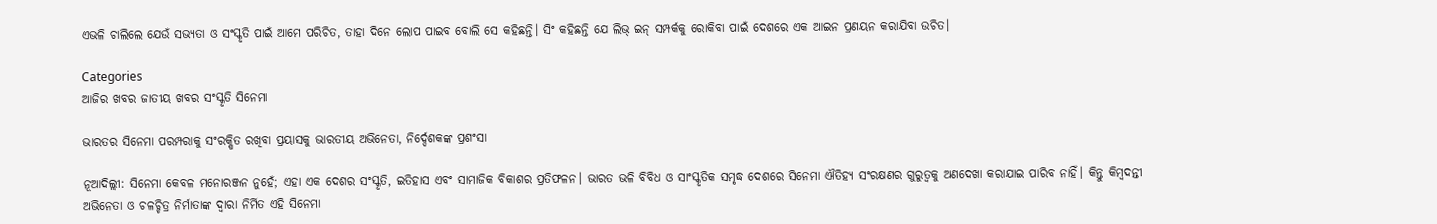ଏଭଳି ଚାଲିଲେ ଯେଉଁ ସଭ୍ୟତା ଓ ସଂସ୍କୃତି ପାଇଁ ଆମେ ପରିଚିତ, ତାହା ଦିନେ ଲୋପ ପାଇବ ବୋଲି ସେ କହିଛନ୍ତି। ସିଂ କହିଛନ୍ତି ଯେ ଲିଭ୍ ଇନ୍ ସମ୍ପର୍କକୁ ରୋକିବା ପାଇଁ ଦେଶରେ ଏକ ଆଇନ ପ୍ରଣୟନ କରାଯିବା ଉଚିତ।

Categories
ଆଜିର ଖବର ଜାତୀୟ ଖବର ସଂସ୍କୃତି ସିନେମା

ଭାରତର ସିନେମା ପରମ୍ପରାକୁ ସଂରକ୍ଷିତ ରଖିବା ପ୍ରୟାସକୁ ଭାରତୀୟ ଅଭିନେତା, ନିର୍ଦ୍ଦେଶକଙ୍କ ପ୍ରଶଂସା

ନୂଆଦିଲ୍ଲୀ: ସିନେମା କେବଳ ମନୋରଞ୍ଜନ ନୁହେଁ; ଏହା ଏକ ଦେଶର ସଂସ୍କୃତି, ଇତିହାସ ଏବଂ ସାମାଜିକ ବିକାଶର ପ୍ରତିଫଳନ। ଭାରତ ଭଳି ବିବିଧ ଓ ସାଂସ୍କୃତିକ ସମୃଦ୍ଧ ଦେଶରେ ସିନେମା ଐତିହ୍ୟ ସଂରକ୍ଷଣର ଗୁରୁତ୍ୱକୁ ଅଣଦେଖା କରାଯାଇ ପାରିବ ନାହିଁ। କିନ୍ତୁ କିମ୍ବଦନ୍ତୀ ଅଭିନେତା ଓ ଚଳଚ୍ଚିତ୍ର ନିର୍ମାତାଙ୍କ ଦ୍ୱାରା ନିର୍ମିତ ଏହି ସିନେମା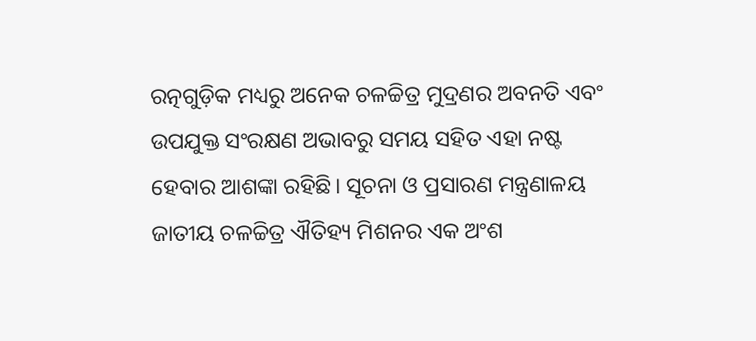ରତ୍ନଗୁଡ଼ିକ ମଧ୍ୟରୁ ଅନେକ ଚଳଚ୍ଚିତ୍ର ମୁଦ୍ରଣର ଅବନତି ଏବଂ ଉପଯୁକ୍ତ ସଂରକ୍ଷଣ ଅଭାବରୁ ସମୟ ସହିତ ଏହା ନଷ୍ଟ ହେବାର ଆଶଙ୍କା ରହିଛି। ସୂଚନା ଓ ପ୍ରସାରଣ ମନ୍ତ୍ରଣାଳୟ ଜାତୀୟ ଚଳଚ୍ଚିତ୍ର ଐତିହ୍ୟ ମିଶନର ଏକ ଅଂଶ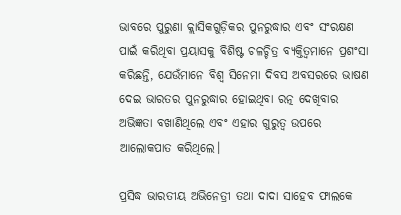ଭାବରେ ପୁରୁଣା କ୍ଲାସିକଗୁଡ଼ିକର ପୁନରୁଦ୍ଧାର ଏବଂ ସଂରକ୍ଷଣ ପାଇଁ କରିଥିବା ପ୍ରୟାସକୁ ବିଶିଷ୍ଟ ଚଳଚ୍ଚିତ୍ର ବ୍ୟକ୍ତିତ୍ୱମାନେ ପ୍ରଶଂସା କରିଛନ୍ତି, ଯେଉଁମାନେ ବିଶ୍ୱ ସିନେମା ଦିବସ ଅବସରରେ ଭାଷଣ ଦେଇ ଭାରତର ପୁନରୁଦ୍ଧାର ହୋଇଥିବା ରତ୍ନ ଦେଖିବାର ଅଭିଜ୍ଞତା ବଖାଣିଥିଲେ ଏବଂ ଏହାର ଗୁରୁତ୍ୱ ଉପରେ ଆଲୋକପାତ କରିଥିଲେ।

ପ୍ରସିଦ୍ଧ ଭାରତୀୟ ଅଭିନେତ୍ରୀ ତଥା ଦାଦା ସାହେବ ଫାଲକେ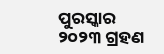ପୁରସ୍କାର ୨୦୨୩ ଗ୍ରହଣ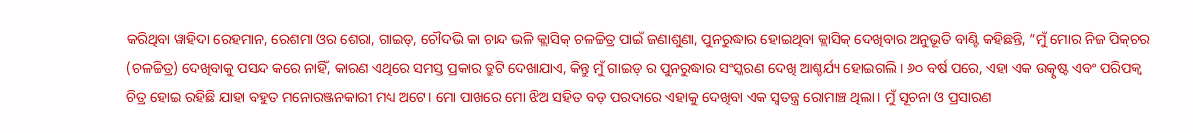କରିଥିବା ୱାହିଦା ରେହମାନ, ରେଶମା ଓର ଶେରା, ଗାଇଡ୍, ଚୌଦଭି କା ଚାନ୍ଦ ଭଳି କ୍ଲାସିକ୍ ଚଳଚ୍ଚିତ୍ର ପାଇଁ ଜଣାଶୁଣା, ପୁନରୁଦ୍ଧାର ହୋଇଥିବା କ୍ଲାସିକ୍ ଦେଖିବାର ଅନୁଭୂତି ବାଣ୍ଟି କହିଛନ୍ତି, “ମୁଁ ମୋର ନିଜ ପିକ୍‌ଚର (ଚଳଚ୍ଚିତ୍ର) ଦେଖିବାକୁ ପସନ୍ଦ କରେ ନାହିଁ, କାରଣ ଏଥିରେ ସମସ୍ତ ପ୍ରକାର ତ୍ରୁଟି ଦେଖାଯାଏ, କିନ୍ତୁ ମୁଁ ଗାଇଡ୍ ର ପୁନରୁଦ୍ଧାର ସଂସ୍କରଣ ଦେଖି ଆଶ୍ଚର୍ଯ୍ୟ ହୋଇଗଲି। ୬୦ ବର୍ଷ ପରେ, ଏହା ଏକ ଉତ୍କୃଷ୍ଟ ଏବଂ ପରିପକ୍ୱ ଚିତ୍ର ହୋଇ ରହିଛି ଯାହା ବହୁତ ମନୋରଞ୍ଜନକାରୀ ମଧ୍ୟ ଅଟେ। ମୋ ପାଖରେ ମୋ ଝିଅ ସହିତ ବଡ଼ ପରଦାରେ ଏହାକୁ ଦେଖିବା ଏକ ସ୍ୱତନ୍ତ୍ର ରୋମାଞ୍ଚ ଥିଲା। ମୁଁ ସୂଚନା ଓ ପ୍ରସାରଣ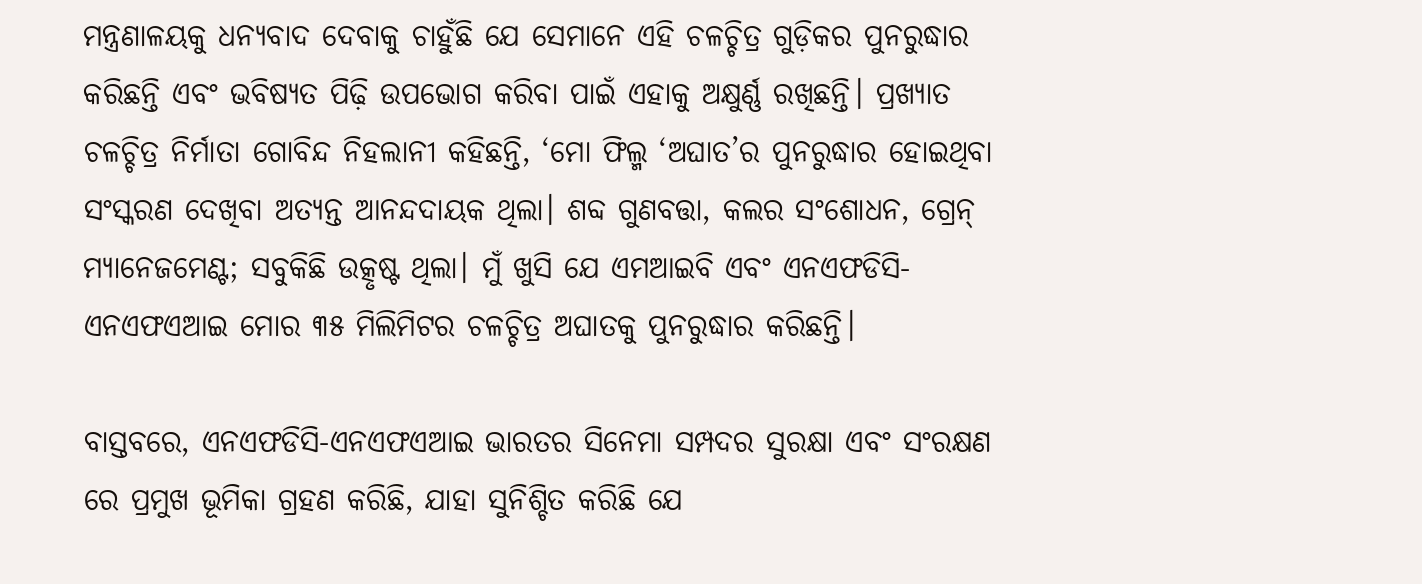ମନ୍ତ୍ରଣାଳୟକୁ ଧନ୍ୟବାଦ ଦେବାକୁ ଚାହୁଁଛି ଯେ ସେମାନେ ଏହି ଚଳଚ୍ଚିତ୍ର ଗୁଡ଼ିକର ପୁନରୁଦ୍ଧାର କରିଛନ୍ତି ଏବଂ ଭବିଷ୍ୟତ ପିଢ଼ି ଉପଭୋଗ କରିବା ପାଇଁ ଏହାକୁ ଅକ୍ଷୁର୍ଣ୍ଣ ରଖିଛନ୍ତି। ପ୍ରଖ୍ୟାତ ଚଳଚ୍ଚିତ୍ର ନିର୍ମାତା ଗୋବିନ୍ଦ ନିହଲାନୀ କହିଛନ୍ତି, ‘ମୋ ଫିଲ୍ମ ‘ଅଘାତ’ର ପୁନରୁଦ୍ଧାର ହୋଇଥିବା ସଂସ୍କରଣ ଦେଖିବା ଅତ୍ୟନ୍ତ ଆନନ୍ଦଦାୟକ ଥିଲା। ଶବ୍ଦ ଗୁଣବତ୍ତା, କଲର ସଂଶୋଧନ, ଗ୍ରେନ୍ ମ୍ୟାନେଜମେଣ୍ଟ; ସବୁକିଛି ଉତ୍କୃଷ୍ଟ ଥିଲା। ମୁଁ ଖୁସି ଯେ ଏମଆଇବି ଏବଂ ଏନଏଫଡିସି-ଏନଏଫଏଆଇ ମୋର ୩୫ ମିଲିମିଟର ଚଳଚ୍ଚିତ୍ର ଅଘାତକୁ ପୁନରୁଦ୍ଧାର କରିଛନ୍ତି।

ବାସ୍ତବରେ, ଏନଏଫଡିସି-ଏନଏଫଏଆଇ ଭାରତର ସିନେମା ସମ୍ପଦର ସୁରକ୍ଷା ଏବଂ ସଂରକ୍ଷଣ ରେ ପ୍ରମୁଖ ଭୂମିକା ଗ୍ରହଣ କରିଛି, ଯାହା ସୁନିଶ୍ଚିତ କରିଛି ଯେ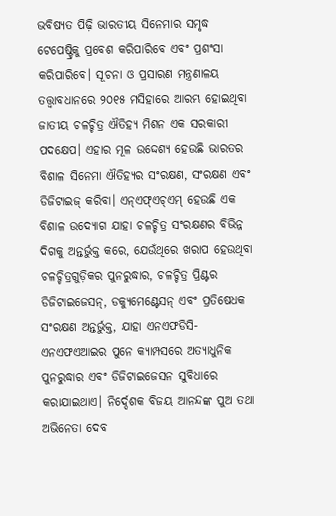ଭବିଷ୍ୟତ ପିଢ଼ି ଭାରତୀୟ ସିନେମାର ସମୃଦ୍ଧ ଟେପେଷ୍ଟ୍ରିକୁ ପ୍ରବେଶ କରିପାରିବେ ଏବଂ ପ୍ରଶଂସା କରିପାରିବେ। ସୂଚନା ଓ ପ୍ରସାରଣ ମନ୍ତ୍ରଣାଳୟ ତତ୍ତ୍ୱାବଧାନରେ ୨୦୧୫ ମସିହାରେ ଆରମ୍ଭ ହୋଇଥିବା ଜାତୀୟ ଚଳଚ୍ଚିତ୍ର ଐତିହ୍ୟ ମିଶନ ଏକ ସରକାରୀ ପଦକ୍ଷେପ। ଏହାର ମୂଳ ଉଦ୍ଦେଶ୍ୟ ହେଉଛି ଭାରତର ବିଶାଳ ସିନେମା ଐତିହ୍ୟର ସଂରକ୍ଷଣ, ସଂରକ୍ଷଣ ଏବଂ ଡିଜିଟାଇଜ୍ କରିବା। ଏନ୍ଏଫ୍ଏଚ୍ଏମ୍ ହେଉଛି ଏକ ବିଶାଳ ଉଦ୍ୟୋଗ ଯାହା ଚଳଚ୍ଚିତ୍ର ସଂରକ୍ଷଣର ବିଭିନ୍ନ ଦିଗକୁ ଅନ୍ତର୍ଭୁକ୍ତ କରେ, ଯେଉଁଥିରେ ଖରାପ ହେଉଥିବା ଚଳଚ୍ଚିତ୍ରଗୁଡ଼ିକର ପୁନରୁଦ୍ଧାର, ଚଳଚ୍ଚିତ୍ର ପ୍ରିଣ୍ଟର ଡିଜିଟାଇଜେସନ୍, ଡକ୍ୟୁମେଣ୍ଟେସନ୍ ଏବଂ ପ୍ରତିଷେଧକ ସଂରକ୍ଷଣ ଅନ୍ତର୍ଭୁକ୍ତ, ଯାହା ଏନଏଫଡିସି-ଏନଏଫଏଆଇର ପୁନେ କ୍ୟାମ୍ପସରେ ଅତ୍ୟାଧୁନିକ ପୁନରୁଦ୍ଧାର ଏବଂ ଡିଜିଟାଇଜେସନ ସୁବିଧାରେ କରାଯାଇଥାଏ। ନିର୍ଦ୍ଦେଶକ ବିଜୟ ଆନନ୍ଦଙ୍କ ପୁଅ ତଥା ଅଭିନେତା ଦେବ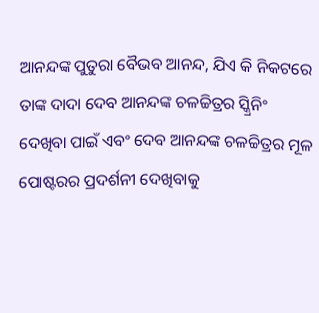ଆନନ୍ଦଙ୍କ ପୁତୁରା ବୈଭବ ଆନନ୍ଦ, ଯିଏ କି ନିକଟରେ ତାଙ୍କ ଦାଦା ଦେବ ଆନନ୍ଦଙ୍କ ଚଳଚ୍ଚିତ୍ରର ସ୍କ୍ରିନିଂ ଦେଖିବା ପାଇଁ ଏବଂ ଦେବ ଆନନ୍ଦଙ୍କ ଚଳଚ୍ଚିତ୍ରର ମୂଳ ପୋଷ୍ଟରର ପ୍ରଦର୍ଶନୀ ଦେଖିବାକୁ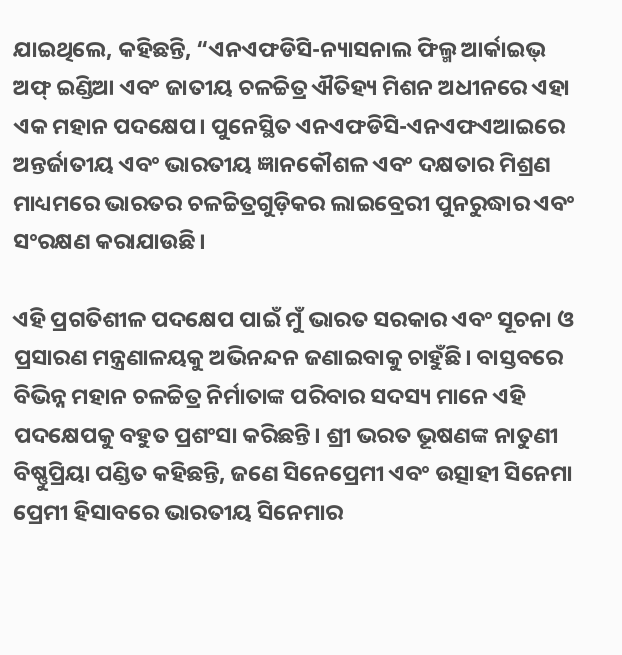ଯାଇଥିଲେ, କହିଛନ୍ତି, “ଏନଏଫଡିସି-ନ୍ୟାସନାଲ ଫିଲ୍ମ ଆର୍କାଇଭ୍ ଅଫ୍ ଇଣ୍ଡିଆ ଏବଂ ଜାତୀୟ ଚଳଚ୍ଚିତ୍ର ଐତିହ୍ୟ ମିଶନ ଅଧୀନରେ ଏହା ଏକ ମହାନ ପଦକ୍ଷେପ। ପୁନେସ୍ଥିତ ଏନଏଫଡିସି-ଏନଏଫଏଆଇରେ ଅନ୍ତର୍ଜାତୀୟ ଏବଂ ଭାରତୀୟ ଜ୍ଞାନକୌଶଳ ଏବଂ ଦକ୍ଷତାର ମିଶ୍ରଣ ମାଧ୍ୟମରେ ଭାରତର ଚଳଚ୍ଚିତ୍ରଗୁଡ଼ିକର ଲାଇବ୍ରେରୀ ପୁନରୁଦ୍ଧାର ଏବଂ ସଂରକ୍ଷଣ କରାଯାଉଛି।

ଏହି ପ୍ରଗତିଶୀଳ ପଦକ୍ଷେପ ପାଇଁ ମୁଁ ଭାରତ ସରକାର ଏବଂ ସୂଚନା ଓ ପ୍ରସାରଣ ମନ୍ତ୍ରଣାଳୟକୁ ଅଭିନନ୍ଦନ ଜଣାଇବାକୁ ଚାହୁଁଛି। ବାସ୍ତବରେ ବିଭିନ୍ନ ମହାନ ଚଳଚ୍ଚିତ୍ର ନିର୍ମାତାଙ୍କ ପରିବାର ସଦସ୍ୟ ମାନେ ଏହି ପଦକ୍ଷେପକୁ ବହୁତ ପ୍ରଶଂସା କରିଛନ୍ତି। ଶ୍ରୀ ଭରତ ଭୂଷଣଙ୍କ ନାତୁଣୀ ବିଷ୍ଣୁପ୍ରିୟା ପଣ୍ଡିତ କହିଛନ୍ତି, ଜଣେ ସିନେପ୍ରେମୀ ଏବଂ ଉତ୍ସାହୀ ସିନେମା ପ୍ରେମୀ ହିସାବରେ ଭାରତୀୟ ସିନେମାର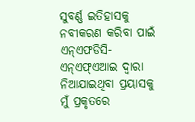ସୁବର୍ଣ୍ଣ ଇତିହାସକୁ ନବୀକରଣ କରିବା ପାଇଁ ଏନ୍ଏଫଡିସି-ଏନ୍ଏଫ୍ଏଆଇ ଦ୍ୱାରା ନିଆଯାଇଥିବା ପ୍ରୟାସକୁ ମୁଁ ପ୍ରକୃତରେ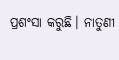ପ୍ରଶଂସା କରୁଛି। ନାତୁଣୀ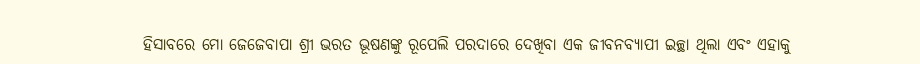ହିସାବରେ ମୋ ଜେଜେବାପା ଶ୍ରୀ ଭରତ ଭୂଷଣଙ୍କୁ ରୂପେଲି ପରଦାରେ ଦେଖିବା ଏକ ଜୀବନବ୍ୟାପୀ ଇଚ୍ଛା ଥିଲା ଏବଂ ଏହାକୁ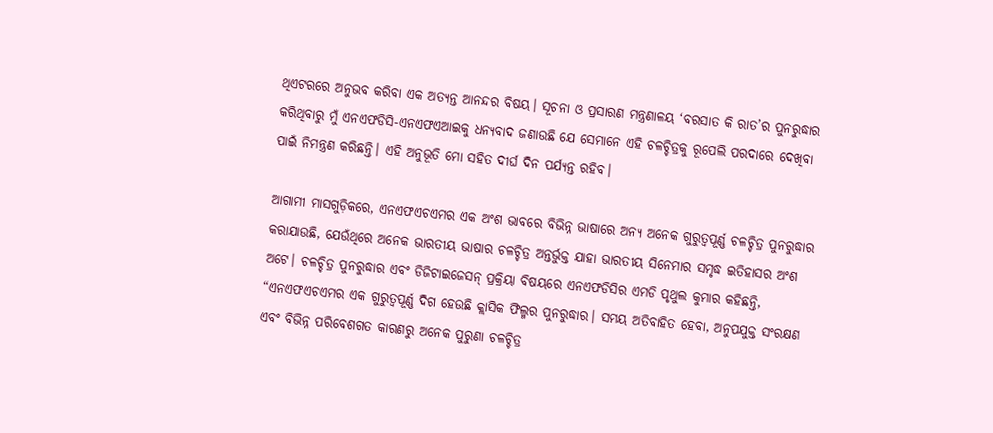ଥିଏଟରରେ ଅନୁଭବ କରିବା ଏକ ଅତ୍ୟନ୍ତ ଆନନ୍ଦର ବିଷୟ। ସୂଚନା ଓ ପ୍ରସାରଣ ମନ୍ତ୍ରଣାଳୟ ‘ବରସାତ କି ରାତ’ର ପୁନରୁଦ୍ଧାର କରିଥିବାରୁ ମୁଁ ଏନଏଫଡିସି-ଏନଏଫଏଆଇକୁ ଧନ୍ୟବାଦ ଜଣାଉଛି ଯେ ସେମାନେ ଏହି ଚଳଚ୍ଚିତ୍ରକୁ ରୂପେଲି ପରଦାରେ ଦେଖିବା ପାଇଁ ନିମନ୍ତ୍ରଣ କରିଛନ୍ତି। ଏହି ଅନୁଭୂତି ମୋ ସହିତ ଦୀର୍ଘ ଦିନ ପର୍ଯ୍ୟନ୍ତ ରହିବ।

ଆଗାମୀ ମାସଗୁଡ଼ିକରେ, ଏନଏଫଏଚଏମର ଏକ ଅଂଶ ଭାବରେ ବିଭିନ୍ନ ଭାଷାରେ ଅନ୍ୟ ଅନେକ ଗୁରୁତ୍ୱପୂର୍ଣ୍ଣ ଚଳଚ୍ଚିତ୍ର ପୁନରୁଦ୍ଧାର କରାଯାଉଛି, ଯେଉଁଥିରେ ଅନେକ ଭାରତୀୟ ଭାଷାର ଚଳଚ୍ଚିତ୍ର ଅନ୍ତର୍ଭୁକ୍ତ ଯାହା ଭାରତୀୟ ସିନେମାର ସମୃଦ୍ଧ ଇତିହାସର ଅଂଶ ଅଟେ। ଚଳଚ୍ଚିତ୍ର ପୁନରୁଦ୍ଧାର ଏବଂ ଡିଜିଟାଇଜେସନ୍ ପ୍ରକ୍ରିୟା ବିଷୟରେ ଏନଏଫଡିସିର ଏମଡି ପୃଥୁଲ କୁମାର କହିଛନ୍ତି, “ଏନଏଫଏଚଏମର ଏକ ଗୁରୁତ୍ୱପୂର୍ଣ୍ଣ ଦିଗ ହେଉଛି କ୍ଲାସିକ ଫିଲ୍ମର ପୁନରୁଦ୍ଧାର। ସମୟ ଅତିବାହିତ ହେବା, ଅନୁପଯୁକ୍ତ ସଂରକ୍ଷଣ ଏବଂ ବିଭିନ୍ନ ପରିବେଶଗତ କାରଣରୁ ଅନେକ ପୁରୁଣା ଚଳଚ୍ଚିତ୍ର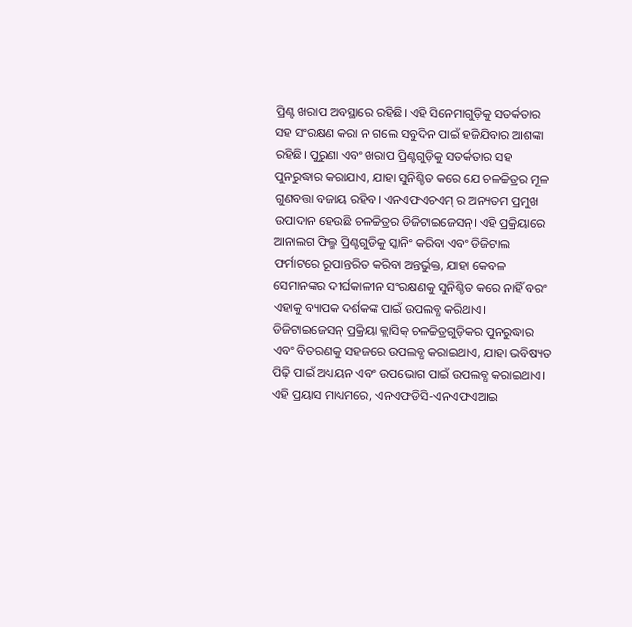ପ୍ରିଣ୍ଟ ଖରାପ ଅବସ୍ଥାରେ ରହିଛି। ଏହି ସିନେମାଗୁଡ଼ିକୁ ସତର୍କତାର ସହ ସଂରକ୍ଷଣ କରା ନ ଗଲେ ସବୁଦିନ ପାଇଁ ହଜିଯିବାର ଆଶଙ୍କା ରହିଛି। ପୁରୁଣା ଏବଂ ଖରାପ ପ୍ରିଣ୍ଟଗୁଡ଼ିକୁ ସତର୍କତାର ସହ ପୁନରୁଦ୍ଧାର କରାଯାଏ, ଯାହା ସୁନିଶ୍ଚିତ କରେ ଯେ ଚଳଚ୍ଚିତ୍ରର ମୂଳ ଗୁଣବତ୍ତା ବଜାୟ ରହିବ। ଏନଏଫଏଚଏମ୍ ର ଅନ୍ୟତମ ପ୍ରମୁଖ ଉପାଦାନ ହେଉଛି ଚଳଚ୍ଚିତ୍ରର ଡିଜିଟାଇଜେସନ୍। ଏହି ପ୍ରକ୍ରିୟାରେ ଆନାଲଗ ଫିଲ୍ମ ପ୍ରିଣ୍ଟଗୁଡିକୁ ସ୍କାନିଂ କରିବା ଏବଂ ଡିଜିଟାଲ ଫର୍ମାଟରେ ରୂପାନ୍ତରିତ କରିବା ଅନ୍ତର୍ଭୁକ୍ତ, ଯାହା କେବଳ ସେମାନଙ୍କର ଦୀର୍ଘକାଳୀନ ସଂରକ୍ଷଣକୁ ସୁନିଶ୍ଚିତ କରେ ନାହିଁ ବରଂ ଏହାକୁ ବ୍ୟାପକ ଦର୍ଶକଙ୍କ ପାଇଁ ଉପଲବ୍ଧ କରିଥାଏ। ଡିଜିଟାଇଜେସନ୍ ପ୍ରକ୍ରିୟା କ୍ଲାସିକ୍ ଚଳଚ୍ଚିତ୍ରଗୁଡ଼ିକର ପୁନରୁଦ୍ଧାର ଏବଂ ବିତରଣକୁ ସହଜରେ ଉପଲବ୍ଧ କରାଇଥାଏ, ଯାହା ଭବିଷ୍ୟତ ପିଢ଼ି ପାଇଁ ଅଧ୍ୟୟନ ଏବଂ ଉପଭୋଗ ପାଇଁ ଉପଲବ୍ଧ କରାଇଥାଏ। ଏହି ପ୍ରୟାସ ମାଧ୍ୟମରେ, ଏନଏଫଡିସି-ଏନଏଫଏଆଇ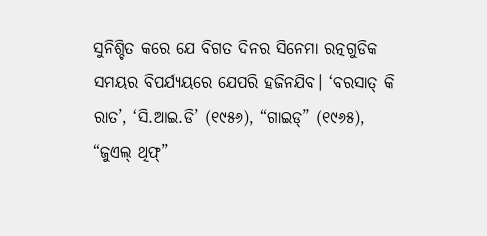ସୁନିଶ୍ଚିତ କରେ ଯେ ବିଗତ ଦିନର ସିନେମା ରତ୍ନଗୁଡିକ ସମୟର ବିପର୍ଯ୍ୟୟରେ ଯେପରି ହଜିନଯିବ। ‘ବରସାତ୍ କି ରାତ’, ‘ସି.ଆଇ.ଡି’ (୧୯୫୬), “ଗାଇଡ୍” (୧୯୬୫), “ଜୁଏଲ୍ ଥିଫ୍”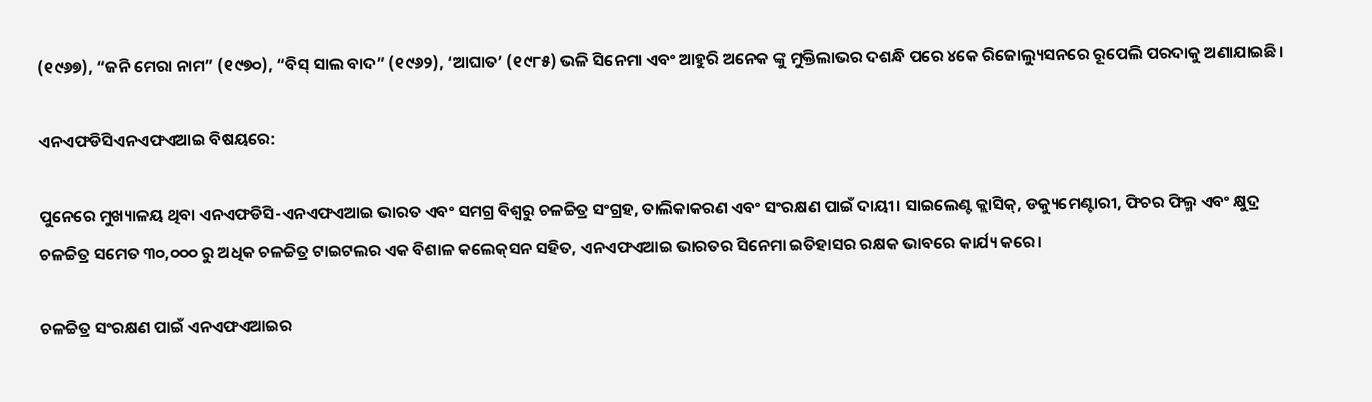(୧୯୬୭), “ଜନି ମେରା ନାମ” (୧୯୭୦), “ବିସ୍ ସାଲ ବାଦ” (୧୯୬୨), ‘ଆଘାତ’ (୧୯୮୫) ଭଳି ସିନେମା ଏବଂ ଆହୁରି ଅନେକ ଙ୍କୁ ମୁକ୍ତିଲାଭର ଦଶନ୍ଧି ପରେ ୪କେ ରିଜୋଲ୍ୟୁସନରେ ରୂପେଲି ପରଦାକୁ ଅଣାଯାଇଛି।

ଏନଏଫଡିସିଏନଏଫଏଆଇ ବିଷୟରେ:

ପୁନେରେ ମୁଖ୍ୟାଳୟ ଥିବା ଏନଏଫଡିସି-ଏନଏଫଏଆଇ ଭାରତ ଏବଂ ସମଗ୍ର ବିଶ୍ୱରୁ ଚଳଚ୍ଚିତ୍ର ସଂଗ୍ରହ, ତାଲିକାକରଣ ଏବଂ ସଂରକ୍ଷଣ ପାଇଁ ଦାୟୀ। ସାଇଲେଣ୍ଟ କ୍ଲାସିକ୍, ଡକ୍ୟୁମେଣ୍ଟାରୀ, ଫିଚର ଫିଲ୍ମ ଏବଂ କ୍ଷୁଦ୍ର ଚଳଚ୍ଚିତ୍ର ସମେତ ୩୦,୦୦୦ ରୁ ଅଧିକ ଚଳଚ୍ଚିତ୍ର ଟାଇଟଲର ଏକ ବିଶାଳ କଲେକ୍‌ସନ ସହିତ, ଏନଏଫଏଆଇ ଭାରତର ସିନେମା ଇତିହାସର ରକ୍ଷକ ଭାବରେ କାର୍ଯ୍ୟ କରେ।

ଚଳଚ୍ଚିତ୍ର ସଂରକ୍ଷଣ ପାଇଁ ଏନଏଫଏଆଇର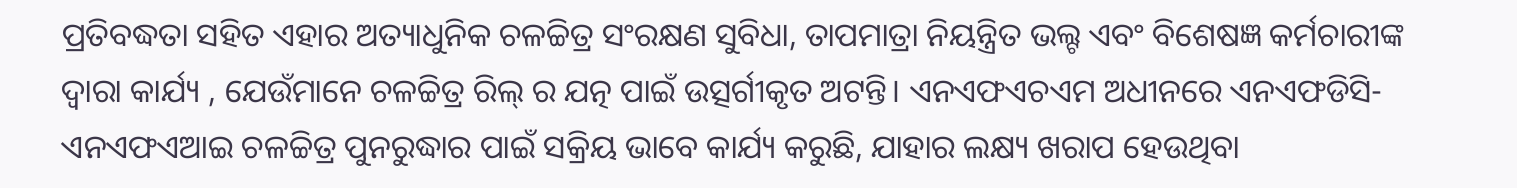ପ୍ରତିବଦ୍ଧତା ସହିତ ଏହାର ଅତ୍ୟାଧୁନିକ ଚଳଚ୍ଚିତ୍ର ସଂରକ୍ଷଣ ସୁବିଧା, ତାପମାତ୍ରା ନିୟନ୍ତ୍ରିତ ଭଲ୍ଟ ଏବଂ ବିଶେଷଜ୍ଞ କର୍ମଚାରୀଙ୍କ ଦ୍ୱାରା କାର୍ଯ୍ୟ , ଯେଉଁମାନେ ଚଳଚ୍ଚିତ୍ର ରିଲ୍ ର ଯତ୍ନ ପାଇଁ ଉତ୍ସର୍ଗୀକୃତ ଅଟନ୍ତି। ଏନଏଫଏଚଏମ ଅଧୀନରେ ଏନଏଫଡିସି-ଏନଏଫଏଆଇ ଚଳଚ୍ଚିତ୍ର ପୁନରୁଦ୍ଧାର ପାଇଁ ସକ୍ରିୟ ଭାବେ କାର୍ଯ୍ୟ କରୁଛି, ଯାହାର ଲକ୍ଷ୍ୟ ଖରାପ ହେଉଥିବା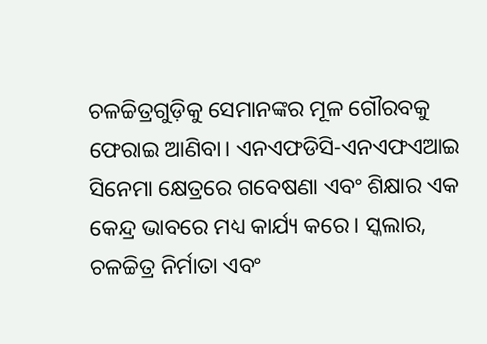ଚଳଚ୍ଚିତ୍ରଗୁଡ଼ିକୁ ସେମାନଙ୍କର ମୂଳ ଗୌରବକୁ ଫେରାଇ ଆଣିବା। ଏନଏଫଡିସି-ଏନଏଫଏଆଇ ସିନେମା କ୍ଷେତ୍ରରେ ଗବେଷଣା ଏବଂ ଶିକ୍ଷାର ଏକ କେନ୍ଦ୍ର ଭାବରେ ମଧ୍ୟ କାର୍ଯ୍ୟ କରେ। ସ୍କଲାର, ଚଳଚ୍ଚିତ୍ର ନିର୍ମାତା ଏବଂ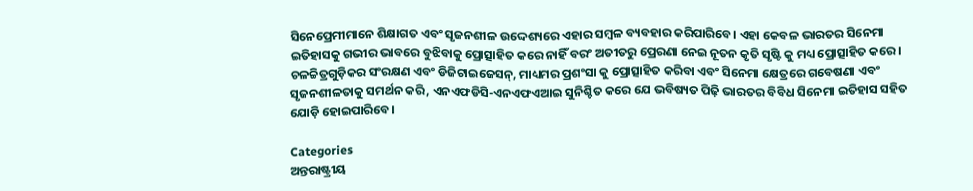ସିନେପ୍ରେମୀମାନେ ଶିକ୍ଷାଗତ ଏବଂ ସୃଜନଶୀଳ ଉଦ୍ଦେଶ୍ୟରେ ଏହାର ସମ୍ବଳ ବ୍ୟବହାର କରିପାରିବେ। ଏହା କେବଳ ଭାରତର ସିନେମା ଇତିହାସକୁ ଗଭୀର ଭାବରେ ବୁଝିବାକୁ ପ୍ରୋତ୍ସାହିତ କରେ ନାହିଁ ବରଂ ଅତୀତରୁ ପ୍ରେରଣା ନେଇ ନୂତନ କୃତି ସୃଷ୍ଟି କୁ ମଧ୍ୟ ପ୍ରୋତ୍ସାହିତ କରେ। ଚଳଚ୍ଚିତ୍ରଗୁଡ଼ିକର ସଂରକ୍ଷଣ ଏବଂ ଡିଜିଟାଇଜେସନ୍, ମାଧ୍ୟମର ପ୍ରଶଂସା କୁ ପ୍ରୋତ୍ସାହିତ କରିବା ଏବଂ ସିନେମା କ୍ଷେତ୍ରରେ ଗବେଷଣା ଏବଂ ସୃଜନଶୀଳତାକୁ ସମର୍ଥନ କରି, ଏନଏଫଡିସି-ଏନଏଫଏଆଇ ସୁନିଶ୍ଚିତ କରେ ଯେ ଭବିଷ୍ୟତ ପିଢ଼ି ଭାରତର ବିବିଧ ସିନେମା ଇତିହାସ ସହିତ ଯୋଡ଼ି ହୋଇପାରିବେ।

Categories
ଅନ୍ତରାଷ୍ଟ୍ରୀୟ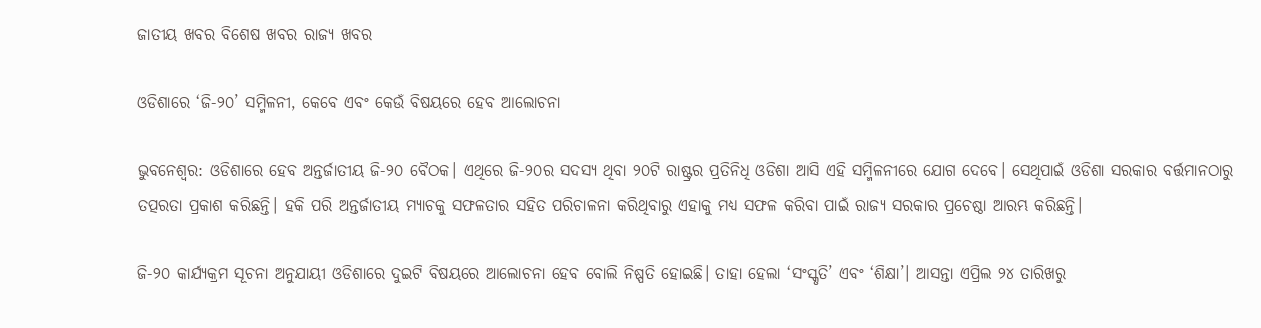ଜାତୀୟ ଖବର ବିଶେଷ ଖବର ରାଜ୍ୟ ଖବର

ଓଡିଶାରେ ‘ଜି-୨୦’ ସମ୍ମିଳନୀ, କେବେ ଏବଂ କେଉଁ ବିଷୟରେ ହେବ ଆଲୋଚନା

ଭୁବନେଶ୍ବର: ଓଡିଶାରେ ହେବ ଅନ୍ତର୍ଜାତୀୟ ଜି-୨୦ ବୈଠକ। ଏଥିରେ ଜି-୨୦ର ସଦସ୍ୟ ଥିବା ୨୦ଟି ରାଷ୍ଟ୍ରର ପ୍ରତିନିଧି ଓଡିଶା ଆସି ଏହି ସମ୍ମିଳନୀରେ ଯୋଗ ଦେବେ। ସେଥିପାଇଁ ଓଡିଶା ସରକାର ବର୍ତ୍ତମାନଠାରୁ ତତ୍ପରତା ପ୍ରକାଶ କରିଛନ୍ତି। ହକି ପରି ଅନ୍ତର୍ଜାତୀୟ ମ୍ୟାଚକୁ ସଫଳତାର ସହିତ ପରିଚାଳନା କରିଥିବାରୁ ଏହାକୁ ମଧ୍ୟ ସଫଳ କରିବା ପାଇଁ ରାଜ୍ୟ ସରକାର ପ୍ରଚେଷ୍ଠା ଆରମ୍ଭ କରିଛନ୍ତି।

ଜି-୨୦ କାର୍ଯ୍ୟକ୍ରମ ସୂଚନା ଅନୁଯାୟୀ ଓଡିଶାରେ ଦୁଇଟି ବିଷୟରେ ଆଲୋଚନା ହେବ ବୋଲି ନିଷ୍ପତି ହୋଇଛି। ତାହା ହେଲା ‘ସଂସ୍କୃତି’ ଏବଂ ‘ଶିକ୍ଷା’। ଆସନ୍ତା ଏପ୍ରିଲ ୨୪ ତାରିଖରୁ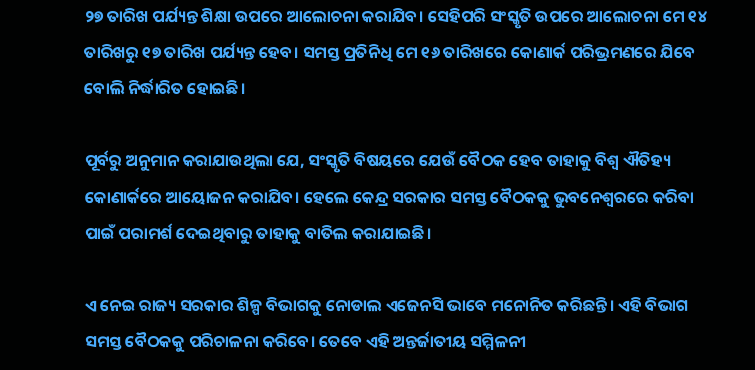୨୭ ତାରିଖ ପର୍ଯ୍ୟନ୍ତ ଶିକ୍ଷା ଉପରେ ଆଲୋଚନା କରାଯିବ। ସେହିପରି ସଂସ୍କୃତି ଉପରେ ଆଲୋଚନା ମେ ୧୪ ତାରିଖରୁ ୧୭ ତାରିଖ ପର୍ଯ୍ୟନ୍ତ ହେବ। ସମସ୍ତ ପ୍ରତିନିଧି ମେ ୧୬ ତାରିଖରେ କୋଣାର୍କ ପରିଭ୍ରମଣରେ ଯିବେ ବୋଲି ନିର୍ଦ୍ଧାରିତ ହୋଇଛି।

ପୂର୍ବରୁ ଅନୁମାନ କରାଯାଉଥିଲା ଯେ, ସଂସ୍କୃତି ବିଷୟରେ ଯେଉଁ ବୈଠକ ହେବ ତାହାକୁ ବିଶ୍ବ ଐତିହ୍ୟ କୋଣାର୍କରେ ଆୟୋଜନ କରାଯିବ। ହେଲେ କେନ୍ଦ୍ର ସରକାର ସମସ୍ତ ବୈଠକକୁ ଭୁବନେଶ୍ବରରେ କରିବା ପାଇଁ ପରାମର୍ଶ ଦେଇଥିବାରୁ ତାହାକୁ ବାତିଲ କରାଯାଇଛି।

ଏ ନେଇ ରାଜ୍ୟ ସରକାର ଶିଳ୍ପ ବିଭାଗକୁ ନୋଡାଲ ଏଜେନସି ଭାବେ ମନୋନିତ କରିଛନ୍ତି। ଏହି ବିଭାଗ ସମସ୍ତ ବୈଠକକୁ ପରିଚାଳନା କରିବେ। ତେବେ ଏହି ଅନ୍ତର୍ଜାତୀୟ ସମ୍ମିଳନୀ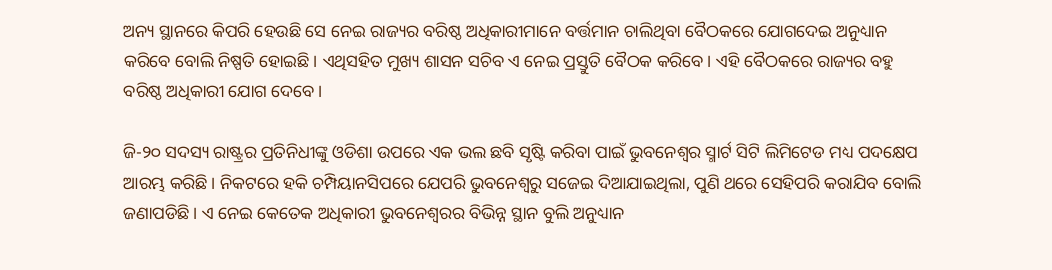ଅନ୍ୟ ସ୍ଥାନରେ କିପରି ହେଉଛି ସେ ନେଇ ରାଜ୍ୟର ବରିଷ୍ଠ ଅଧିକାରୀମାନେ ବର୍ତ୍ତମାନ ଚାଲିଥିବା ବୈଠକରେ ଯୋଗଦେଇ ଅନୁଧ୍ୟାନ କରିବେ ବୋଲି ନିଷ୍ପତି ହୋଇଛି। ଏଥିସହିତ ମୁଖ୍ୟ ଶାସନ ସଚିବ ଏ ନେଇ ପ୍ରସ୍ତୁତି ବୈଠକ କରିବେ। ଏହି ବୈଠକରେ ରାଜ୍ୟର ବହୁ ବରିଷ୍ଠ ଅଧିକାରୀ ଯୋଗ ଦେବେ।

ଜି-୨୦ ସଦସ୍ୟ ରାଷ୍ଟ୍ରର ପ୍ରତିନିଧୀଙ୍କୁ ଓଡିଶା ଉପରେ ଏକ ଭଲ ଛବି ସୃଷ୍ଟି କରିବା ପାଇଁ ଭୁବନେଶ୍ବର ସ୍ମାର୍ଟ ସିଟି ଲିମିଟେଡ ମଧ୍ୟ ପଦକ୍ଷେପ ଆରମ୍ଭ କରିଛି। ନିକଟରେ ହକି ଚମ୍ପିୟାନସିପରେ ଯେପରି ଭୁବନେଶ୍ବରୁ ସଜେଇ ଦିଆଯାଇଥିଲା, ପୁଣି ଥରେ ସେହିପରି କରାଯିବ ବୋଲି ଜଣାପଡିଛି। ଏ ନେଇ କେତେକ ଅଧିକାରୀ ଭୁବନେଶ୍ବରର ବିଭିନ୍ନ ସ୍ଥାନ ବୁଲି ଅନୁଧ୍ୟାନ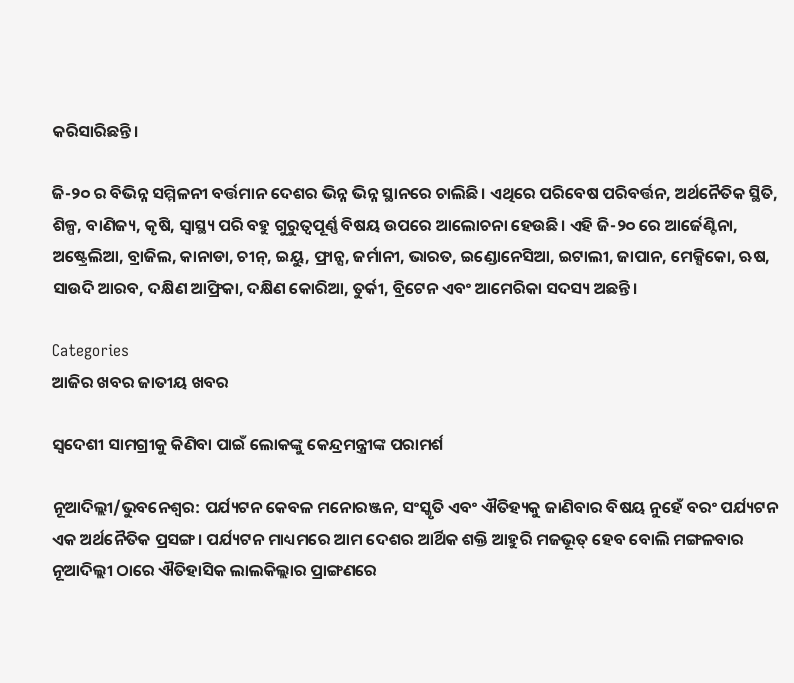କରିସାରିଛନ୍ତି।

ଜି-୨୦ ର ବିଭିନ୍ନ ସମ୍ମିଳନୀ ବର୍ତ୍ତମାନ ଦେଶର ଭିନ୍ନ ଭିନ୍ନ ସ୍ଥାନରେ ଚାଲିଛି। ଏଥିରେ ପରିବେଷ ପରିବର୍ତ୍ତନ, ଅର୍ଥନୈତିକ ସ୍ଥିତି, ଶିଳ୍ପ, ବାଣିଜ୍ୟ, କୃଷି, ସ୍ବାସ୍ଥ୍ୟ ପରି ବହୁ ଗୁରୁତ୍ବପୂର୍ଣ୍ଣ ବିଷୟ ଉପରେ ଆଲୋଚନା ହେଉଛି। ଏହି ଜି-୨୦ ରେ ଆର୍ଜେଣ୍ଟିନା, ଅଷ୍ଟ୍ରେଲିଆ, ବ୍ରାଜିଲ, କାନାଡା, ଚୀନ୍, ଇୟୁ, ଫ୍ରାନ୍ସ, ଜର୍ମାନୀ, ଭାରତ, ଇଣ୍ଡୋନେସିଆ, ଇଟାଲୀ, ଜାପାନ, ମେକ୍ସିକୋ, ଋଷ, ସାଉଦି ଆରବ, ଦକ୍ଷିଣ ଆଫ୍ରିକା, ଦକ୍ଷିଣ କୋରିଆ, ତୁର୍କୀ, ବ୍ରିଟେନ ଏବଂ ଆମେରିକା ସଦସ୍ୟ ଅଛନ୍ତି।

Categories
ଆଜିର ଖବର ଜାତୀୟ ଖବର

ସ୍ୱଦେଶୀ ସାମଗ୍ରୀକୁ କିଣିବା ପାଇଁ ଲୋକଙ୍କୁ କେନ୍ଦ୍ରମନ୍ତ୍ରୀଙ୍କ ପରାମର୍ଶ

ନୂଆଦିଲ୍ଲୀ/ଭୁବନେଶ୍ୱର: ପର୍ଯ୍ୟଟନ କେବଳ ମନୋରଞ୍ଜନ, ସଂସ୍କୃତି ଏବଂ ଐତିହ୍ୟକୁ ଜାଣିବାର ବିଷୟ ନୁହେଁ ବରଂ ପର୍ଯ୍ୟଟନ ଏକ ଅର୍ଥନୈତିକ ପ୍ରସଙ୍ଗ। ପର୍ଯ୍ୟଟନ ମାଧ୍ୟମରେ ଆମ ଦେଶର ଆର୍ଥିକ ଶକ୍ତି ଆହୁରି ମଜଭୂତ୍ ହେବ ବୋଲି ମଙ୍ଗଳବାର ନୂଆଦିଲ୍ଲୀ ଠାରେ ଐତିହାସିକ ଲାଲକିଲ୍ଲାର ପ୍ରାଙ୍ଗଣରେ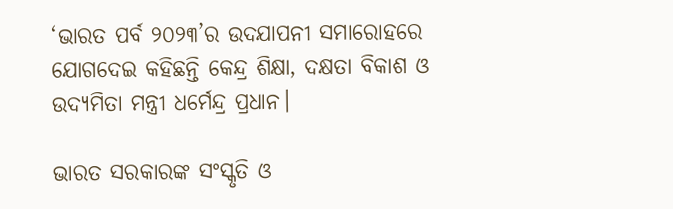‘ଭାରତ ପର୍ବ ୨୦୨୩’ର ଉଦଯାପନୀ ସମାରୋହରେ ଯୋଗଦେଇ କହିଛନ୍ତି କେନ୍ଦ୍ର ଶିକ୍ଷା, ଦକ୍ଷତା ବିକାଶ ଓ ଉଦ୍ୟମିତା ମନ୍ତ୍ରୀ ଧର୍ମେନ୍ଦ୍ର ପ୍ରଧାନ।

ଭାରତ ସରକାରଙ୍କ ସଂସ୍କୃତି ଓ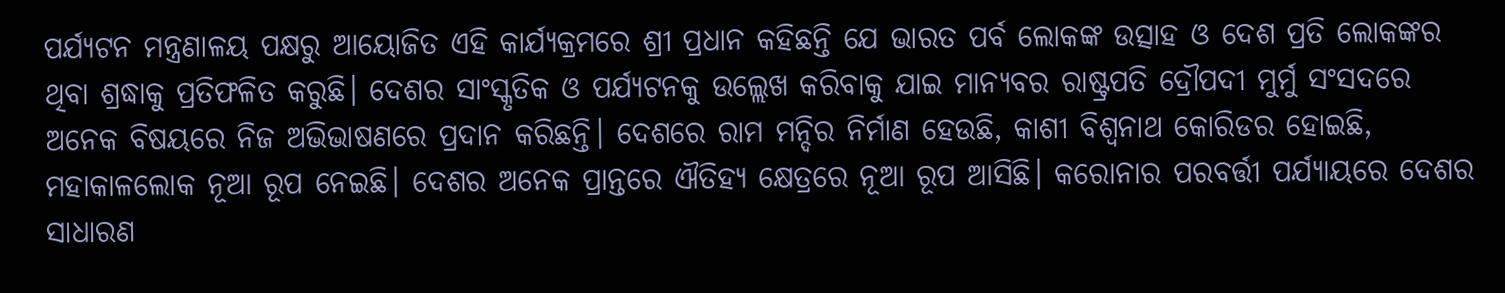ପର୍ଯ୍ୟଟନ ମନ୍ତ୍ରଣାଳୟ ପକ୍ଷରୁ ଆୟୋଜିତ ଏହି କାର୍ଯ୍ୟକ୍ରମରେ ଶ୍ରୀ ପ୍ରଧାନ କହିଛନ୍ତି ଯେ ଭାରତ ପର୍ବ ଲୋକଙ୍କ ଉତ୍ସାହ ଓ ଦେଶ ପ୍ରତି ଲୋକଙ୍କର ଥିବା ଶ୍ରଦ୍ଧାକୁ ପ୍ରତିଫଳିତ କରୁଛି। ଦେଶର ସାଂସ୍କୃତିକ ଓ ପର୍ଯ୍ୟଟନକୁ ଉଲ୍ଲେଖ କରିବାକୁ ଯାଇ ମାନ୍ୟବର ରାଷ୍ଟ୍ରପତି ଦ୍ରୌପଦୀ ମୁର୍ମୁ ସଂସଦରେ ଅନେକ ବିଷୟରେ ନିଜ ଅଭିଭାଷଣରେ ପ୍ରଦାନ କରିଛନ୍ତି। ଦେଶରେ ରାମ ମନ୍ଦିର ନିର୍ମାଣ ହେଉଛି, କାଶୀ ବିଶ୍ୱନାଥ କୋରିଡର ହୋଇଛି, ମହାକାଳଲୋକ ନୂଆ ରୂପ ନେଇଛି। ଦେଶର ଅନେକ ପ୍ରାନ୍ତରେ ଐତିହ୍ୟ କ୍ଷେତ୍ରରେ ନୂଆ ରୂପ ଆସିଛି। କରୋନାର ପରବର୍ତ୍ତୀ ପର୍ଯ୍ୟାୟରେ ଦେଶର ସାଧାରଣ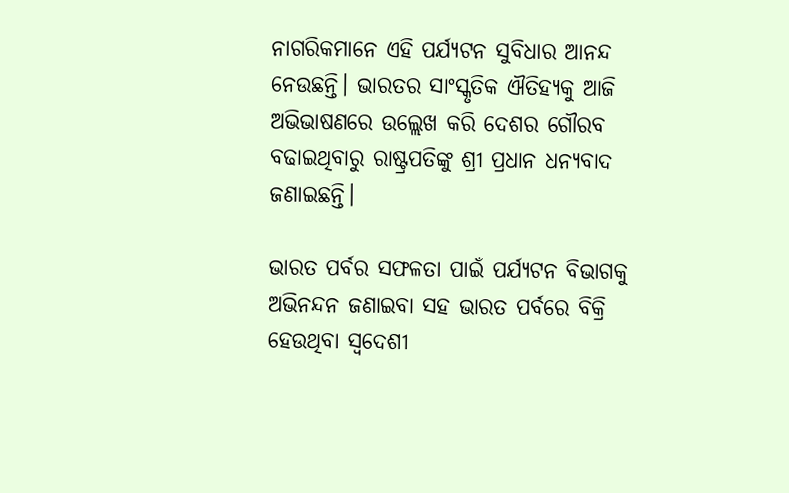ନାଗରିକମାନେ ଏହି ପର୍ଯ୍ୟଟନ ସୁବିଧାର ଆନନ୍ଦ ନେଉଛନ୍ତି। ଭାରତର ସାଂସ୍କୃତିକ ଐତିହ୍ୟକୁ ଆଜି ଅଭିଭାଷଣରେ ଉଲ୍ଲେଖ କରି ଦେଶର ଗୌରବ ବଢାଇଥିବାରୁ ରାଷ୍ଟ୍ରପତିଙ୍କୁ ଶ୍ରୀ ପ୍ରଧାନ ଧନ୍ୟବାଦ ଜଣାଇଛନ୍ତି।

ଭାରତ ପର୍ବର ସଫଳତା ପାଇଁ ପର୍ଯ୍ୟଟନ ବିଭାଗକୁ ଅଭିନନ୍ଦନ ଜଣାଇବା ସହ ଭାରତ ପର୍ବରେ ବିକ୍ରି ହେଉଥିବା ସ୍ୱଦେଶୀ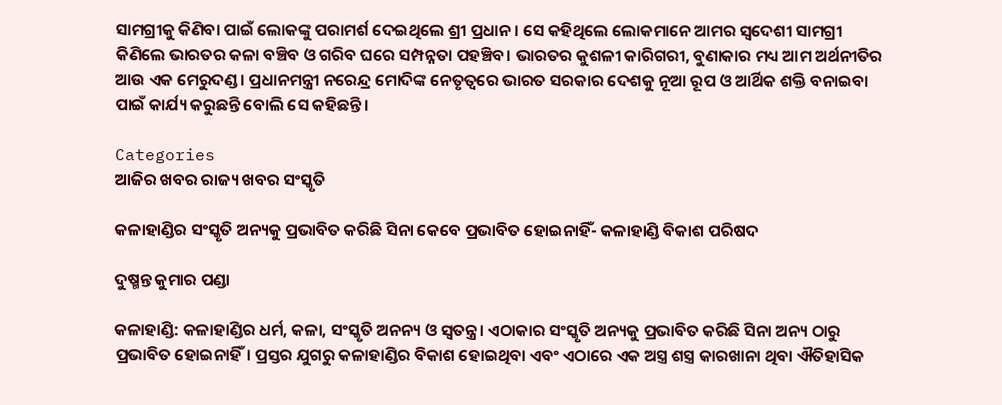ସାମଗ୍ରୀକୁ କିଣିବା ପାଇଁ ଲୋକଙ୍କୁ ପରାମର୍ଶ ଦେଇଥିଲେ ଶ୍ରୀ ପ୍ରଧାନ। ସେ କହିଥିଲେ ଲୋକମାନେ ଆମର ସ୍ୱଦେଶୀ ସାମଗ୍ରୀ କିଣିଲେ ଭାରତର କଳା ବଞ୍ଚିବ ଓ ଗରିବ ଘରେ ସମ୍ପନ୍ନତା ପହଞ୍ଚିବ। ଭାରତର କୁଶଳୀ କାରିଗରୀ, ବୁଣାକାର ମଧ୍ୟ ଆମ ଅର୍ଥନୀତିର ଆଉ ଏକ ମେରୁଦଣ୍ଡ। ପ୍ରଧାନମନ୍ତ୍ରୀ ନରେନ୍ଦ୍ର ମୋଦିଙ୍କ ନେତୃତ୍ୱରେ ଭାରତ ସରକାର ଦେଶକୁ ନୂଆ ରୂପ ଓ ଆର୍ଥିକ ଶକ୍ତି ବନାଇବା ପାଇଁ କାର୍ଯ୍ୟ କରୁଛନ୍ତି ବୋଲି ସେ କହିଛନ୍ତି।

Categories
ଆଜିର ଖବର ରାଜ୍ୟ ଖବର ସଂସ୍କୃତି

କଳାହାଣ୍ଡିର ସଂସ୍କୃତି ଅନ୍ୟକୁ ପ୍ରଭାବିତ କରିଛି ସିନା କେବେ ପ୍ରଭାବିତ ହୋଇନାହିଁ- କଳାହାଣ୍ଡି ବିକାଶ ପରିଷଦ

ଦୁଷ୍ମନ୍ତ କୁମାର ପଣ୍ଡା

କଳାହାଣ୍ଡି: କଳାହାଣ୍ଡିର ଧର୍ମ, କଳା, ସଂସ୍କୃତି ଅନନ୍ୟ ଓ ସ୍ବତନ୍ତ୍ର। ଏଠାକାର ସଂସ୍କୃତି ଅନ୍ୟକୁ ପ୍ରଭାବିତ କରିଛି ସିନା ଅନ୍ୟ ଠାରୁ ପ୍ରଭାବିତ ହୋଇନାହିଁ। ପ୍ରସ୍ତର ଯୁଗରୁ କଳାହାଣ୍ଡିର ବିକାଶ ହୋଇଥିବା ଏବଂ ଏଠାରେ ଏକ ଅସ୍ତ୍ର ଶସ୍ତ୍ର କାରଖାନା ଥିବା ଐତିହାସିକ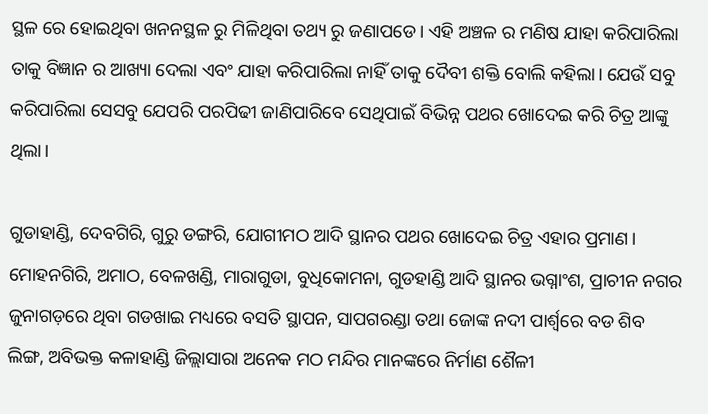ସ୍ଥଳ ରେ ହୋଇଥିବା ଖନନସ୍ଥଳ ରୁ ମିଳିଥିବା ତଥ୍ୟ ରୁ ଜଣାପଡେ। ଏହି ଅଞ୍ଚଳ ର ମଣିଷ ଯାହା କରିପାରିଲା ତାକୁ ବିଜ୍ଞାନ ର ଆଖ୍ୟା ଦେଲା ଏବଂ ଯାହା କରିପାରିଲା ନାହିଁ ତାକୁ ଦୈବୀ ଶକ୍ତି ବୋଲି କହିଲା। ଯେଉଁ ସବୁ କରିପାରିଲା ସେସବୁ ଯେପରି ପରପିଢୀ ଜାଣିପାରିବେ ସେଥିପାଇଁ ବିଭିନ୍ନ ପଥର ଖୋଦେଇ କରି ଚିତ୍ର ଆଙ୍କୁ ଥିଲା।

ଗୁଡାହାଣ୍ଡି, ଦେବଗିରି, ଗୁରୁ ଡଙ୍ଗରି, ଯୋଗୀମଠ ଆଦି ସ୍ଥାନର ପଥର ଖୋଦେଇ ଚିତ୍ର ଏହାର ପ୍ରମାଣ। ମୋହନଗିରି, ଅମାଠ, ବେଳଖଣ୍ଡି, ମାରାଗୁଡା, ବୁଧିକୋମନା, ଗୁଡହାଣ୍ଡି ଆଦି ସ୍ଥାନର ଭଗ୍ନାଂଶ, ପ୍ରାଚୀନ ନଗର ଜୁନାଗଡ଼ରେ ଥିବା ଗଡଖାଇ ମଧ୍ୟରେ ବସତି ସ୍ଥାପନ, ସାପଗରଣ୍ଡା ତଥା ଜୋଙ୍କ ନଦୀ ପାର୍ଶ୍ବରେ ବଡ ଶିବ ଲିଙ୍ଗ, ଅବିଭକ୍ତ କଳାହାଣ୍ଡି ଜିଲ୍ଲାସାରା ଅନେକ ମଠ ମନ୍ଦିର ମାନଙ୍କରେ ନିର୍ମାଣ ଶୈଳୀ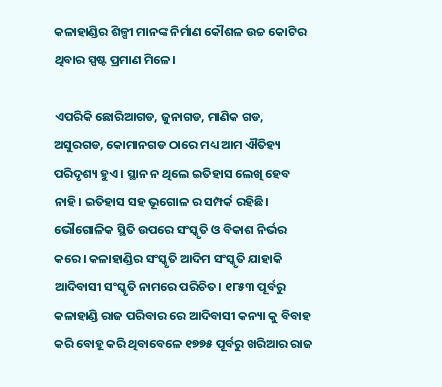କଳାହାଣ୍ଡିର ଶିଳ୍ପୀ ମାନଙ୍କ ନିର୍ମାଣ କୌଶଳ ଉଚ୍ଚ କୋଟିର ଥିବାର ସ୍ପଷ୍ଟ ପ୍ରମାଣ ମିଳେ।

ଏପରିକି ଛୋରିଆଗଡ, ଜୁନାଗଡ, ମାଣିକ ଗଡ, ଅସୁରଗଡ, କୋମାନଗଡ ଠାରେ ମଧ୍ୟ ଆମ ଐତିହ୍ୟ ପରିଦୃଶ୍ୟ ହୁଏ । ସ୍ଥାନ ନ ଥିଲେ ଇତିହାସ ଲେଖି ହେବ ନାହି। ଇତିହାସ ସହ ଭୂଗୋଳ ର ସମ୍ପର୍କ ରହିଛି। ଭୌଗୋଳିକ ସ୍ଥିତି ଉପରେ ସଂସ୍କୃତି ଓ ବିକାଶ ନିର୍ଭର କରେ। କଳାହାଣ୍ଡିର ସଂସ୍କୃତି ଆଦିମ ସଂସ୍କୃତି ଯାହାକି ଆଦିବାସୀ ସଂସ୍କୃତି ନାମରେ ପରିଚିତ। ୧୮୫୩ ପୂର୍ବରୁ କଳାହାଣ୍ଡି ରାଜ ପରିବାର ରେ ଆଦିବାସୀ କନ୍ୟା କୁ ବିବାହ କରି ବୋହୂ କରି ଥିବାବେଳେ ୧୭୭୫ ପୂର୍ବରୁ ଖରିଆର ରାଜ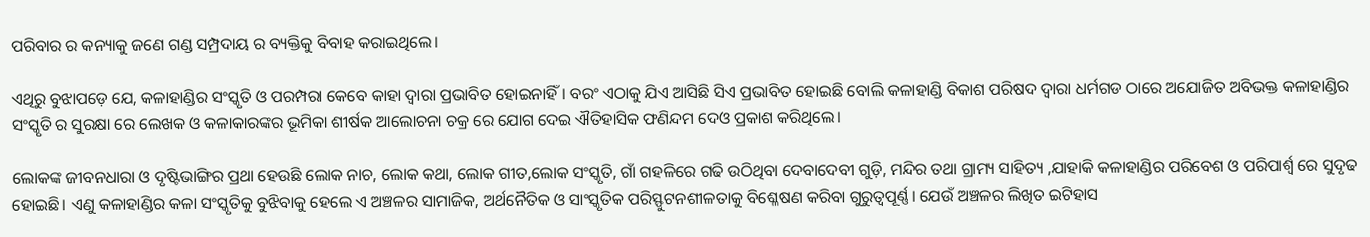ପରିବାର ର କନ୍ୟାକୁ ଜଣେ ଗଣ୍ଡ ସମ୍ପ୍ରଦାୟ ର ବ୍ୟକ୍ତିକୁ ବିବାହ କରାଇଥିଲେ।

ଏଥିରୁ ବୁଝାପଡ଼େ ଯେ, କଳାହାଣ୍ଡିର ସଂସ୍କୃତି ଓ ପରମ୍ପରା କେବେ କାହା ଦ୍ବାରା ପ୍ରଭାବିତ ହୋଇନାହିଁ। ବରଂ ଏଠାକୁ ଯିଏ ଆସିଛି ସିଏ ପ୍ରଭାବିତ ହୋଇଛି ବୋଲି କଳାହାଣ୍ଡି ବିକାଶ ପରିଷଦ ଦ୍ବାରା ଧର୍ମଗଡ ଠାରେ ଅଯୋଜିତ ଅବିଭକ୍ତ କଳାହାଣ୍ଡିର ସଂସ୍କୃତି ର ସୁରକ୍ଷା ରେ ଲେଖକ ଓ କଳାକାରଙ୍କର ଭୂମିକା ଶୀର୍ଷକ ଆଲୋଚନା ଚକ୍ର ରେ ଯୋଗ ଦେଇ ଐତିହାସିକ ଫଣିନ୍ଦମ ଦେଓ ପ୍ରକାଶ କରିଥିଲେ।

ଲୋକଙ୍କ ଜୀବନଧାରା ଓ ଦୃଷ୍ଟିଭାଙ୍ଗିର ପ୍ରଥା ହେଉଛି ଲୋକ ନାଚ, ଲୋକ କଥା, ଲୋକ ଗୀତ,ଲୋକ ସଂସ୍କୃତି, ଗାଁ ଗହଳିରେ ଗଢି ଉଠିଥିବା ଦେବାଦେବୀ ଗୁଡ଼ି, ମନ୍ଦିର ତଥା ଗ୍ରାମ୍ୟ ସାହିତ୍ୟ ,ଯାହାକି କଳାହାଣ୍ଡିର ପରିବେଶ ଓ ପରିପାର୍ଶ୍ବ ରେ ସୁଦୃଢ ହୋଇଛି। ଏଣୁ କଳାହାଣ୍ଡିର କଳା ସଂସ୍କୃତିକୁ ବୁଝିବାକୁ ହେଲେ ଏ ଅଞ୍ଚଳର ସାମାଜିକ, ଅର୍ଥନୈତିକ ଓ ସାଂସ୍କୃତିକ ପରିସ୍ଫୁଟନଶୀଳତାକୁ ବିଶ୍ଳେଷଣ କରିବା ଗୁରୁତ୍ବପୂର୍ଣ୍ଣ। ଯେଉଁ ଅଞ୍ଚଳର ଲିଖିତ ଇଟିହାସ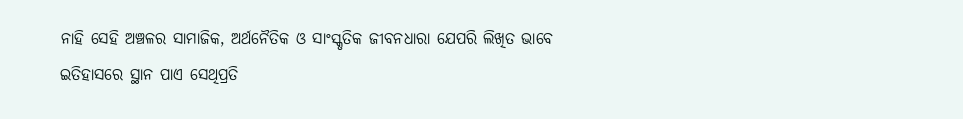ନାହି ସେହି ଅଞ୍ଚଳର ସାମାଜିକ, ଅର୍ଥନୈତିକ ଓ ସାଂସ୍କୃତିକ ଜୀବନଧାରା ଯେପରି ଲିଖିତ ଭାବେ ଇତିହାସରେ ସ୍ଥାନ ପାଏ ସେଥିପ୍ରତି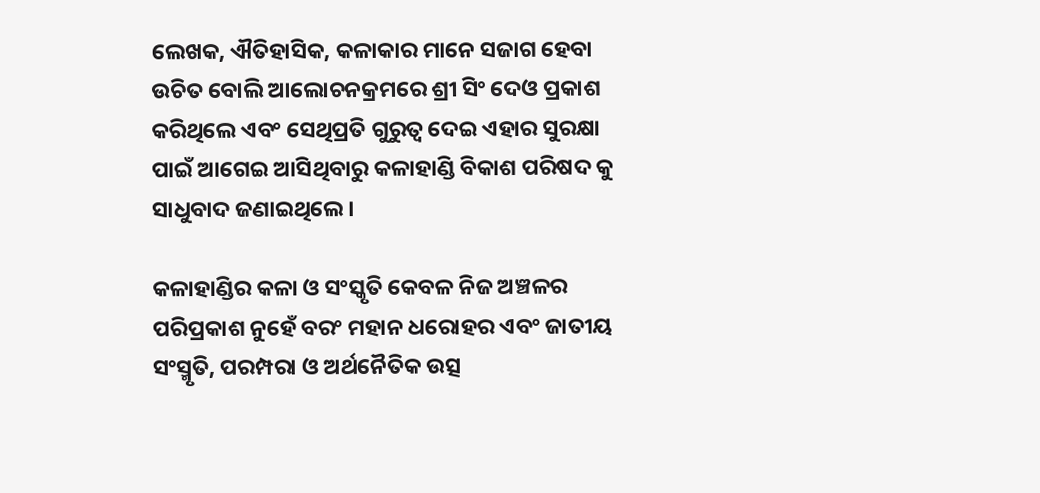ଲେଖକ, ଐତିହାସିକ, କଳାକାର ମାନେ ସଜାଗ ହେବା ଉଚିତ ବୋଲି ଆଲୋଚନକ୍ରମରେ ଶ୍ରୀ ସିଂ ଦେଓ ପ୍ରକାଶ କରିଥିଲେ ଏବଂ ସେଥିପ୍ରତି ଗୁରୁତ୍ବ ଦେଇ ଏହାର ସୁରକ୍ଷା ପାଇଁ ଆଗେଇ ଆସିଥିବାରୁ କଳାହାଣ୍ଡି ବିକାଶ ପରିଷଦ କୁ ସାଧୁବାଦ ଜଣାଇଥିଲେ।

କଳାହାଣ୍ଡିର କଳା ଓ ସଂସ୍କୃତି କେବଳ ନିଜ ଅଞ୍ଚଳର ପରିପ୍ରକାଶ ନୁହେଁ ବରଂ ମହାନ ଧରୋହର ଏବଂ ଜାତୀୟ ସଂସ୍ମୃତି, ପରମ୍ପରା ଓ ଅର୍ଥନୈତିକ ଉତ୍ସ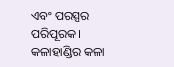ଏବଂ ପରସ୍ପର ପରିପୂରକ। କଳାହାଣ୍ଡିର କଳା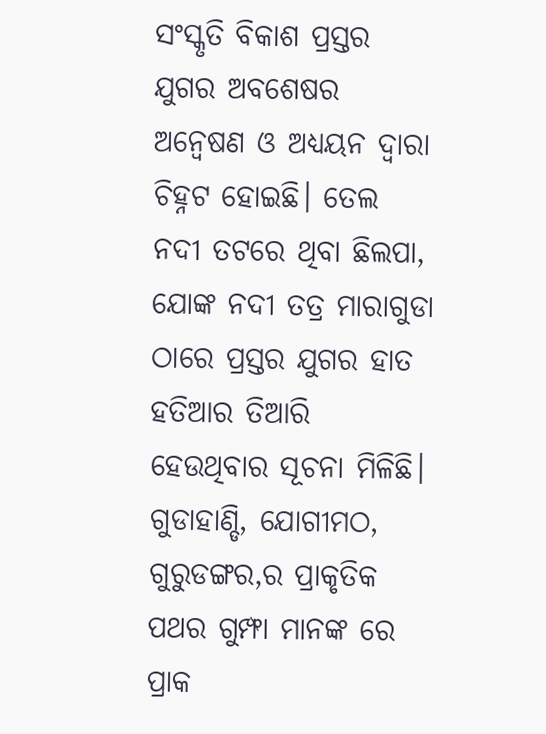ସଂସ୍କୃତି ବିକାଶ ପ୍ରସ୍ତର ଯୁଗର ଅବଶେଷର ଅନ୍ବେଷଣ ଓ ଅଧ୍ୟୟନ ଦ୍ବାରା ଚିହ୍ନଟ ହୋଇଛି। ତେଲ ନଦୀ ତଟରେ ଥିବା ଛିଲପା, ଯୋଙ୍କ ନଦୀ ତତ୍ର ମାରାଗୁଡା ଠାରେ ପ୍ରସ୍ତର ଯୁଗର ହାତ ହତିଆର ତିଆରି ହେଉଥିବାର ସୂଚନା ମିଳିଛି। ଗୁଡାହାଣ୍ଡି, ଯୋଗୀମଠ, ଗୁରୁଡଙ୍ଗର,ର ପ୍ରାକୃତିକ ପଥର ଗୁମ୍ଫା ମାନଙ୍କ ରେ ପ୍ରାକ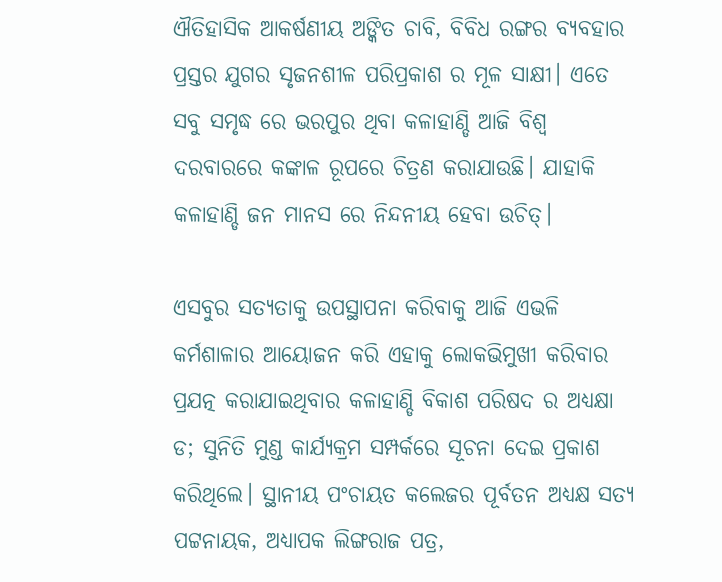ଐତିହାସିକ ଆକର୍ଷଣୀୟ ଅଙ୍କିତ ଚାବି, ବିବିଧ ରଙ୍ଗର ବ୍ୟବହାର ପ୍ରସ୍ତର ଯୁଗର ସୃଜନଶୀଳ ପରିପ୍ରକାଶ ର ମୂଳ ସାକ୍ଷୀ। ଏତେ ସବୁ ସମୃଦ୍ଧ ରେ ଭରପୁର ଥିବା କଳାହାଣ୍ଡି ଆଜି ବିଶ୍ବ ଦରବାରରେ କଙ୍କାଳ ରୂପରେ ଚିତ୍ରଣ କରାଯାଉଛି। ଯାହାକି କଳାହାଣ୍ଡି ଜନ ମାନସ ରେ ନିନ୍ଦନୀୟ ହେବା ଉଚିତ୍।

ଏସବୁର ସତ୍ୟତାକୁ ଉପସ୍ଥାପନା କରିବାକୁ ଆଜି ଏଭଳି କର୍ମଶାଳାର ଆୟୋଜନ କରି ଏହାକୁ ଲୋକଭିମୁଖୀ କରିବାର ପ୍ରଯତ୍ନ କରାଯାଇଥିବାର କଳାହାଣ୍ଡି ବିକାଶ ପରିଷଦ ର ଅଧ୍ୟକ୍ଷା ଡ; ସୁନିତି ମୁଣ୍ଡ କାର୍ଯ୍ୟକ୍ରମ ସମ୍ପର୍କରେ ସୂଚନା ଦେଇ ପ୍ରକାଶ କରିଥିଲେ। ସ୍ଥାନୀୟ ପଂଚାୟତ କଲେଜର ପୂର୍ବତନ ଅଧ୍ୟକ୍ଷ ସତ୍ୟ ପଟ୍ଟନାୟକ, ଅଧ୍ୟାପକ ଲିଙ୍ଗରାଜ ପତ୍ର,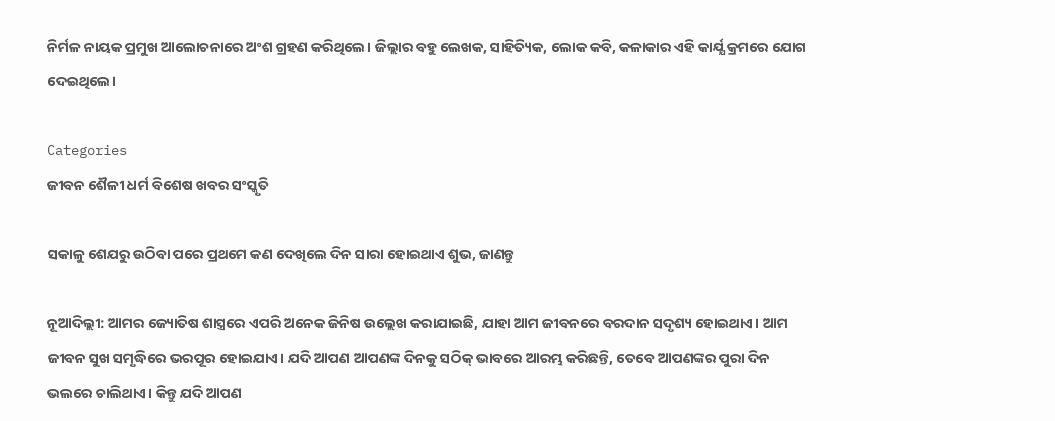ନିର୍ମଳ ନାୟକ ପ୍ରମୁଖ ଆଲୋଚନାରେ ଅଂଶ ଗ୍ରହଣ କରିଥିଲେ। ଜିଲ୍ଲାର ବହୁ ଲେଖକ, ସାହିତ୍ୟିକ, ଲୋକ କବି, କଳାକାର ଏହି କାର୍ଯ୍ଯ କ୍ରମରେ ଯୋଗ ଦେଇଥିଲେ।

Categories
ଜୀବନ ଶୈଳୀ ଧର୍ମ ବିଶେଷ ଖବର ସଂସ୍କୃତି

ସକାଳୁ ଶେଯରୁ ଉଠିବା ପରେ ପ୍ରଥମେ କଣ ଦେଖିଲେ ଦିନ ସାରା ହୋଇଥାଏ ଶୁଭ, ଜାଣନ୍ତୁ

ନୂଆଦିଲ୍ଲୀ: ଆମର ଜ୍ୟୋତିଷ ଶାସ୍ତ୍ରରେ ଏପରି ଅନେକ ଜିନିଷ ଉଲ୍ଲେଖ କରାଯାଇଛି, ଯାହା ଆମ ଜୀବନରେ ବରଦାନ ସଦୃଶ୍ୟ ହୋଇଥାଏ। ଆମ ଜୀବନ ସୁଖ ସମୃଦ୍ଧିରେ ଭରପୂର ହୋଇଯାଏ। ଯଦି ଆପଣ ଆପଣଙ୍କ ଦିନକୁ ସଠିକ୍ ଭାବରେ ଆରମ୍ଭ କରିଛନ୍ତି, ତେବେ ଆପଣଙ୍କର ପୁରା ଦିନ ଭଲରେ ଚାଲିଥାଏ। କିନ୍ତୁ ଯଦି ଆପଣ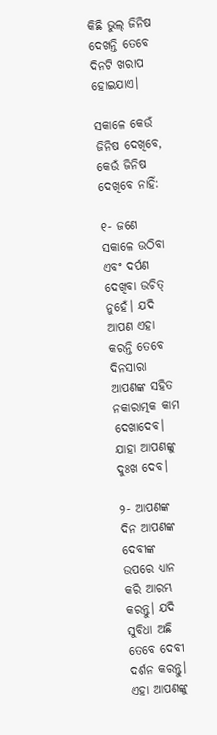କିଛି ଭୁଲ୍ ଜିନିଷ ଦେଖନ୍ତି ତେବେ ଦିନଟି ଖରାପ ହୋଇଯାଏ।

ସକାଳେ କେଉଁ ଜିନିଷ ଦେଖିବେ, କେଉଁ ଜିନିଷ ଦେଖିବେ ନାହିଁ:

୧- ଜଣେ ସକାଳେ ଉଠିବା ଏବଂ ଦର୍ପଣ ଦେଖିବା ଉଚିତ୍ ନୁହେଁ। ଯଦି ଆପଣ ଏହା କରନ୍ତି ତେବେ ଦିନସାରା ଆପଣଙ୍କ ସହିତ ନକାରାତ୍ମକ କାମ ଦେଖାଦେବ। ଯାହା ଆପଣଙ୍କୁ ଦୁଃଖ ଦେବ।

୨- ଆପଣଙ୍କ ଦିନ ଆପଣଙ୍କ ଦେବୀଙ୍କ ଉପରେ ଧ୍ୟାନ କରି ଆରମ୍ଭ କରନ୍ତୁ। ଯଦି ସୁବିଧା ଅଛି ତେବେ ଦେବୀ ଦର୍ଶନ କରନ୍ତୁ। ଏହା ଆପଣଙ୍କୁ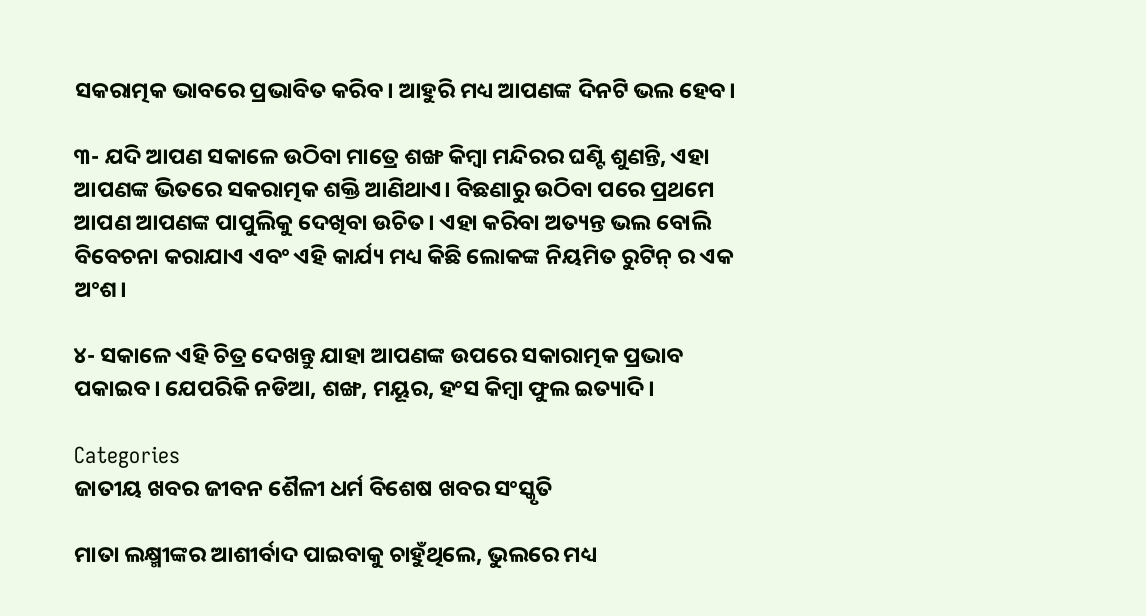ସକରାତ୍ମକ ଭାବରେ ପ୍ରଭାବିତ କରିବ। ଆହୁରି ମଧ୍ୟ ଆପଣଙ୍କ ଦିନଟି ଭଲ ହେବ।

୩- ଯଦି ଆପଣ ସକାଳେ ଉଠିବା ମାତ୍ରେ ଶଙ୍ଖ କିମ୍ବା ମନ୍ଦିରର ଘଣ୍ଟି ଶୁଣନ୍ତି, ଏହା ଆପଣଙ୍କ ଭିତରେ ସକରାତ୍ମକ ଶକ୍ତି ଆଣିଥାଏ। ବିଛଣାରୁ ଉଠିବା ପରେ ପ୍ରଥମେ ଆପଣ ଆପଣଙ୍କ ପାପୁଲିକୁ ଦେଖିବା ଉଚିତ। ଏହା କରିବା ଅତ୍ୟନ୍ତ ଭଲ ବୋଲି ବିବେଚନା କରାଯାଏ ଏବଂ ଏହି କାର୍ଯ୍ୟ ମଧ୍ୟ କିଛି ଲୋକଙ୍କ ନିୟମିତ ରୁଟିନ୍ ର ଏକ ଅଂଶ।

୪- ସକାଳେ ଏହି ଚିତ୍ର ଦେଖନ୍ତୁ ଯାହା ଆପଣଙ୍କ ଉପରେ ସକାରାତ୍ମକ ପ୍ରଭାବ ପକାଇବ। ଯେପରିକି ନଡିଆ, ଶଙ୍ଖ, ମୟୂର, ହଂସ କିମ୍ବା ଫୁଲ ଇତ୍ୟାଦି।

Categories
ଜାତୀୟ ଖବର ଜୀବନ ଶୈଳୀ ଧର୍ମ ବିଶେଷ ଖବର ସଂସ୍କୃତି

ମାତା ଲକ୍ଷ୍ମୀଙ୍କର ଆଶୀର୍ବାଦ ପାଇବାକୁ ଚାହୁଁଥିଲେ, ଭୁଲରେ ମଧ୍ୟ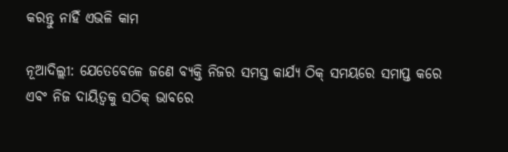କରନ୍ତୁ ନାହିଁ ଏଭଳି କାମ

ନୂଆଦିଲ୍ଲୀ: ଯେତେବେଳେ ଜଣେ ବ୍ୟକ୍ତି ନିଜର ସମସ୍ତ କାର୍ଯ୍ୟ ଠିକ୍ ସମୟରେ ସମାପ୍ତ କରେ ଏବଂ ନିଜ ଦାୟିତ୍ଵକୁ ସଠିକ୍ ଭାବରେ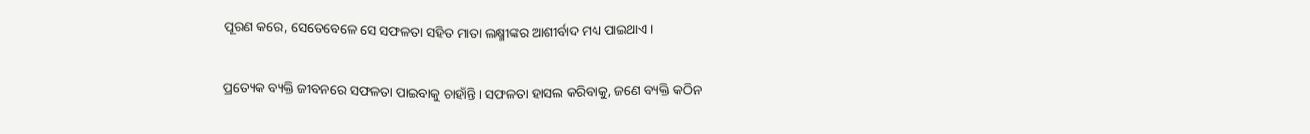ପୂରଣ କରେ, ସେତେବେଳେ ସେ ସଫଳତା ସହିତ ମାତା ଲକ୍ଷ୍ମୀଙ୍କର ଆଶୀର୍ବାଦ ମଧ୍ୟ ପାଇଥାଏ।

ପ୍ରତ୍ୟେକ ବ୍ୟକ୍ତି ଜୀବନରେ ସଫଳତା ପାଇବାକୁ ଚାହାଁନ୍ତି। ସଫଳତା ହାସଲ କରିବାକୁ, ଜଣେ ବ୍ୟକ୍ତି କଠିନ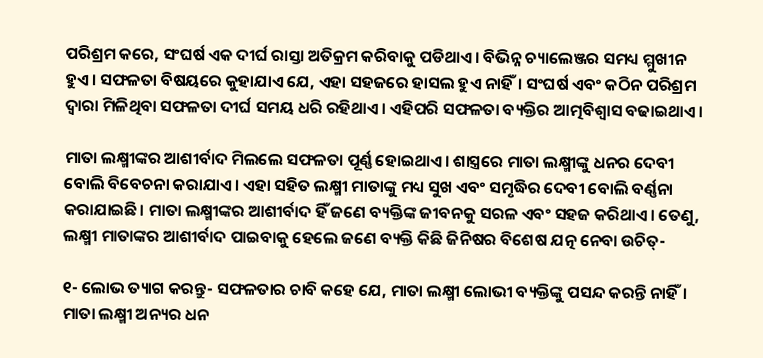ପରିଶ୍ରମ କରେ, ସଂଘର୍ଷ ଏକ ଦୀର୍ଘ ରାସ୍ତା ଅତିକ୍ରମ କରିବାକୁ ପଡିଥାଏ। ବିଭିନ୍ନ ଚ୍ୟାଲେଞ୍ଜର ସମଧ୍ୟ ମ୍ମୁଖୀନ ହୁଏ। ସଫଳତା ବିଷୟରେ କୁହାଯାଏ ଯେ, ଏହା ସହଜରେ ହାସଲ ହୁଏ ନାହିଁ। ସଂଘର୍ଷ ଏବଂ କଠିନ ପରିଶ୍ରମ ଦ୍ୱାରା ମିଳିଥିବା ସଫଳତା ଦୀର୍ଘ ସମୟ ଧରି ରହିଥାଏ। ଏହିପରି ସଫଳତା ବ୍ୟକ୍ତିର ଆତ୍ମବିଶ୍ୱାସ ବଢାଇଥାଏ।

ମାତା ଲକ୍ଷ୍ମୀଙ୍କର ଆଶୀର୍ବାଦ ମିଲଲେ ସଫଳତା ପୂର୍ଣ୍ଣ ହୋଇଥାଏ। ଶାସ୍ତ୍ରରେ ମାତା ଲକ୍ଷ୍ମୀଙ୍କୁ ଧନର ଦେବୀ ବୋଲି ବିବେଚନା କରାଯାଏ। ଏହା ସହିତ ଲକ୍ଷ୍ମୀ ମାତାଙ୍କୁ ମଧ୍ୟ ସୁଖ ଏବଂ ସମୃଦ୍ଧିର ଦେବୀ ବୋଲି ବର୍ଣ୍ଣନା କରାଯାଇଛି। ମାତା ଲକ୍ଷ୍ମୀଙ୍କର ଆଶୀର୍ବାଦ ହିଁ ଜଣେ ବ୍ୟକ୍ତିଙ୍କ ଜୀବନକୁ ସରଳ ଏବଂ ସହଜ କରିଥାଏ। ତେଣୁ, ଲକ୍ଷ୍ମୀ ମାତାଙ୍କର ଆଶୀର୍ବାଦ ପାଇବାକୁ ହେଲେ ଜଣେ ବ୍ୟକ୍ତି କିଛି ଜିନିଷର ବିଶେଷ ଯତ୍ନ ନେବା ଉଚିତ୍-

୧- ଲୋଭ ତ୍ୟାଗ କରନ୍ତୁ- ସଫଳତାର ଚାବି କହେ ଯେ, ମାତା ଲକ୍ଷ୍ମୀ ଲୋଭୀ ବ୍ୟକ୍ତିଙ୍କୁ ପସନ୍ଦ କରନ୍ତି ନାହିଁ। ମାତା ଲକ୍ଷ୍ମୀ ଅନ୍ୟର ଧନ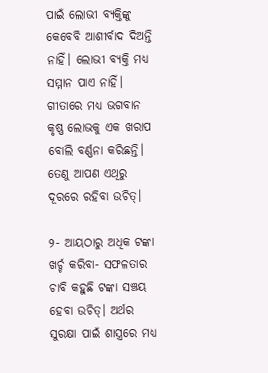ପାଇଁ ଲୋଭୀ ବ୍ୟକ୍ତିଙ୍କୁ କେବେବି ଆଶୀର୍ବାଦ ଦିଅନ୍ତି ନାହିଁ। ଲୋଭୀ ବ୍ୟକ୍ତି ମଧ୍ୟ ସମ୍ମାନ ପାଏ ନାହିଁ। ଗୀତାରେ ମଧ୍ୟ ଭଗବାନ କୃଷ୍ଣ ଲୋଭକୁ ଏକ ଖରାପ ବୋଲି ବର୍ଣ୍ଣନା କରିଛନ୍ତି। ତେଣୁ ଆପଣ ଏଥିରୁ ଦୂରରେ ରହିବା ଉଚିତ୍।

୨- ଆୟଠାରୁ ଅଧିକ ଟଙ୍କା ଖର୍ଚ୍ଚ କରିବା- ସଫଳତାର ଚାବି କହୁଛି ଟଙ୍କା ସଞ୍ଚୟ ହେବା ଉଚିତ୍। ଅର୍ଥର ସୁରକ୍ଷା ପାଇଁ ଶାସ୍ତ୍ରରେ ମଧ୍ୟ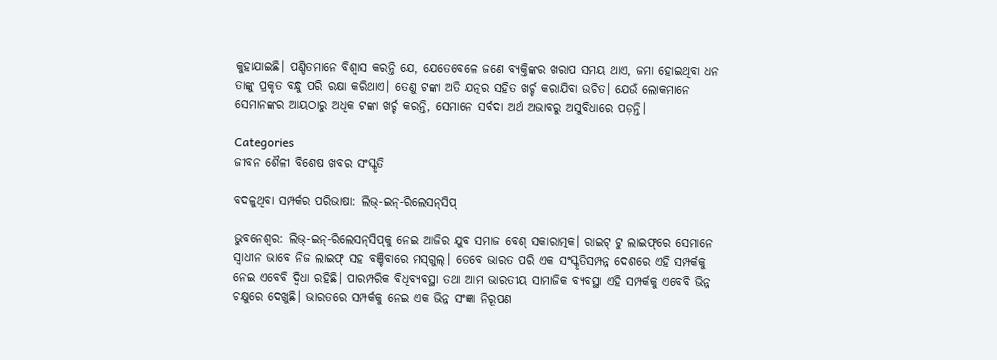କୁହାଯାଇଛି। ପଣ୍ଡିତମାନେ ବିଶ୍ବାସ କରନ୍ତି ଯେ, ଯେତେବେଳେ ଜଣେ ବ୍ୟକ୍ତିଙ୍କର ଖରାପ ସମୟ ଥାଏ, ଜମା ହୋଇଥିବା ଧନ ତାଙ୍କୁ ପ୍ରକୃତ ବନ୍ଧୁ ପରି ରକ୍ଷା କରିଥାଏ। ତେଣୁ ଟଙ୍କା ଅତି ଯତ୍ନର ସହିତ ଖର୍ଚ୍ଚ କରାଯିବା ଉଚିତ। ଯେଉଁ ଲୋକମାନେ ସେମାନଙ୍କର ଆୟଠାରୁ ଅଧିକ ଟଙ୍କା ଖର୍ଚ୍ଚ କରନ୍ତି, ସେମାନେ ସର୍ବଦା ଅର୍ଥ ଅଭାବରୁ ଅସୁବିଧାରେ ପଡ଼ନ୍ତି।

Categories
ଜୀବନ ଶୈଳୀ ବିଶେଷ ଖବର ସଂସ୍କୃତି

ବଦଳୁଥିବା ସମ୍ପର୍କର ପରିଭାଷା: ଲିଭ୍‌-ଇନ୍‌-ରିଲେସନ୍‌ସିପ୍‌

ଭୁବନେଶ୍ବର: ଲିଭ୍-ଇନ୍‌-ରିଲେସନ୍‌ସିପ୍‌କୁ ନେଇ ଆଜିର ଯୁବ ସମାଜ ବେଶ୍‌ ସକାରାତ୍ମକ। ରାଇଟ୍‌ ଟୁ ଲାଇଫ୍‌ରେ ସେମାନେ ସ୍ଵାଧୀନ ଭାବେ ନିଜ ଲାଇଫ୍‌ ସହ ବଞ୍ଚିବାରେ ମସ୍‌ଗୁଲ୍‌। ତେବେ ଭାରତ ପରି ଏକ ସଂସ୍କୃତିସମ୍ପନ୍ନ ଦେଶରେ ଏହି ସମ୍ପର୍କକୁ ନେଇ ଏବେବି ଦ୍ଵିଧା ରହିଛି। ପାରମ୍ପରିକ ବିଧିବ୍ୟବସ୍ଥା ତଥା ଆମ ଭାରତୀୟ ସାମାଜିକ ବ୍ୟବସ୍ଥା ଏହି ସମ୍ପର୍କକୁ ଏବେବି ଭିନ୍ନ ଚକ୍ଷୁରେ ଦେଖୁଛି। ଭାରତରେ ସମ୍ପର୍କକୁ ନେଇ ଏକ ଭିନ୍ନ ସଂଜ୍ଞା ନିରୂପଣ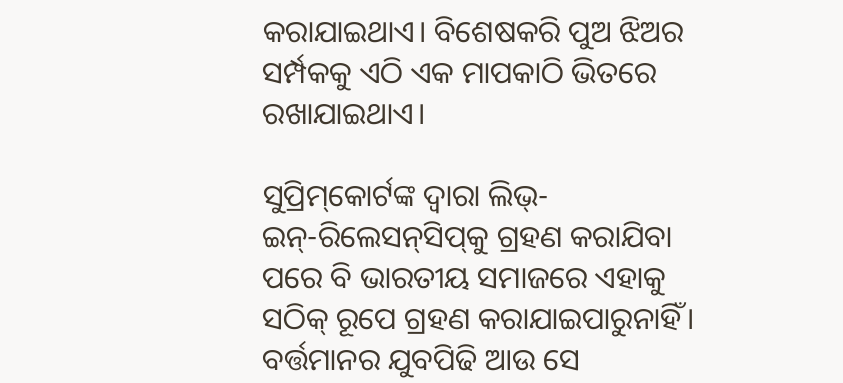କରାଯାଇଥାଏ। ବିଶେଷକରି ପୁଅ ଝିଅର ସର୍ମ୍ପକକୁ ଏଠି ଏକ ମାପକାଠି ଭିତରେ ରଖାଯାଇଥାଏ।

ସୁପ୍ରିମ୍‌କୋର୍ଟଙ୍କ ଦ୍ଵାରା ଲିଭ୍-ଇନ୍‌-ରିଲେସନ୍‌ସିପ୍‌କୁ ଗ୍ରହଣ କରାଯିବା ପରେ ବି ଭାରତୀୟ ସମାଜରେ ଏହାକୁ ସଠିକ୍‌ ରୂପେ ଗ୍ରହଣ କରାଯାଇପାରୁନାହିଁ। ବର୍ତ୍ତମାନର ଯୁବପିଢି ଆଉ ସେ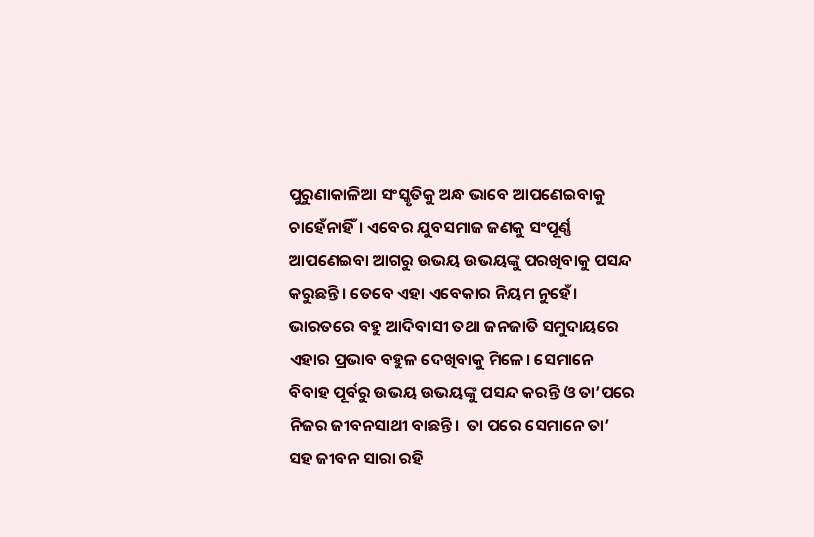ପୁରୁଣାକାଳିଆ ସଂସ୍କୃତିକୁ ଅନ୍ଧ ଭାବେ ଆପଣେଇବାକୁ ଚାହେଁନାହିଁ। ଏବେର ଯୁବସମାଜ ଜଣକୁ ସଂପୂର୍ଣ୍ଣ ଆପଣେଇବା ଆଗରୁ ଉଭୟ ଉଭୟଙ୍କୁ ପରଖିବାକୁ ପସନ୍ଦ କରୁଛନ୍ତି। ତେବେ ଏହା ଏବେକାର ନିୟମ ନୁହେଁ। ଭାରତରେ ବହୁ ଆଦିବାସୀ ତଥା ଜନଜାତି ସମୁଦାୟରେ ଏହାର ପ୍ରଭାବ ବହୁଳ ଦେଖିବାକୁ ମିଳେ। ସେମାନେ ବିବାହ ପୂର୍ବରୁ ଉଭୟ ଉଭୟଙ୍କୁ ପସନ୍ଦ କରନ୍ତି ଓ ତା’ପରେ ନିଜର ଜୀବନସାଥୀ ବାଛନ୍ତି।  ତା ପରେ ସେମାନେ ତା’ ସହ ଜୀବନ ସାରା ରହି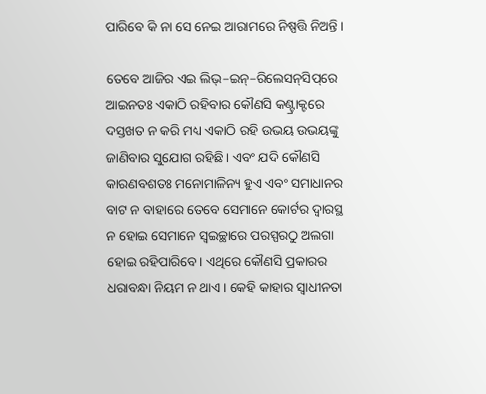ପାରିବେ କି ନା ସେ ନେଇ ଆରାମରେ ନିଷ୍ପତ୍ତି ନିଅନ୍ତି ।

ତେବେ ଆଜିର ଏଇ ଲିଭ୍‌–ଇନ୍‌–ରିଲେସନ୍‌ସିପ୍‌ରେ ଆଇନତଃ ଏକାଠି ରହିବାର କୌଣସି କଣ୍ଟ୍ରାକ୍ଟରେ ଦସ୍ତଖତ ନ କରି ମଧ୍ୟ ଏକାଠି ରହି ଉଭୟ ଉଭୟଙ୍କୁ ଜାଣିବାର ସୁଯୋଗ ରହିଛି। ଏବଂ ଯଦି କୌଣସି କାରଣବଶତଃ ମନୋମାଳିନ୍ୟ ହୁଏ ଏବଂ ସମାଧାନର ବାଟ ନ ବାହାରେ ତେବେ ସେମାନେ କୋର୍ଟର ଦ୍ଵାରସ୍ଥ ନ ହୋଇ ସେମାନେ ସ୍ଵଇଚ୍ଛାରେ ପରସ୍ପରଠୁ ଅଲଗା ହୋଇ ରହିପାରିବେ। ଏଥିରେ କୌଣସି ପ୍ରକାରର ଧରାବନ୍ଧା ନିୟମ ନ ଥାଏ। କେହି କାହାର ସ୍ଵାଧୀନତା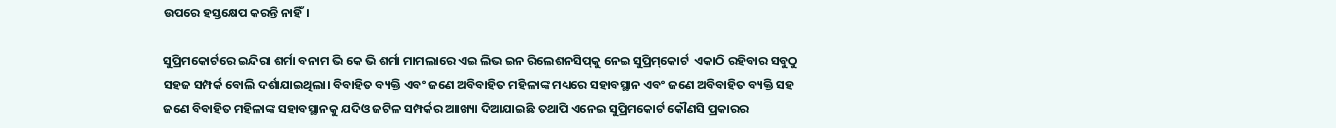ଉପରେ ହସ୍ତକ୍ଷେପ କରନ୍ତି ନାହିଁ।

ସୁପ୍ରିମକୋର୍ଟରେ ଇନ୍ଦିରା ଶର୍ମା ବନାମ ଭି କେ ଭି ଶର୍ମା ମାମଲାରେ ଏଇ ଲିଭ ଇନ ରିଲେଶନସିପ୍‌କୁ ନେଇ ସୁପ୍ରିମ୍‌କୋର୍ଟ  ଏକାଠି ରହିବାର ସବୁଠୁ ସହଜ ସମ୍ପର୍କ ବୋଲି ଦର୍ଶାଯାଇଥିଲା। ବିବାହିତ ବ୍ୟକ୍ତି ଏବଂ ଜଣେ ଅବିବାହିତ ମହିଳାଙ୍କ ମଧ୍ୟରେ ସହାବସ୍ଥାନ ଏବଂ ଜଣେ ଅବିବାହିତ ବ୍ୟକ୍ତି ସହ ଜଣେ ବିବାହିତ ମହିଳାଙ୍କ ସହାବସ୍ଥାନକୁ ଯଦିଓ ଜଟିଳ ସମ୍ପର୍କର ଆାଖ୍ୟା ଦିଆଯାଇଛି ତଥାପି ଏନେଇ ସୁପ୍ରିମକୋର୍ଟ କୌଣସି ପ୍ରକାରର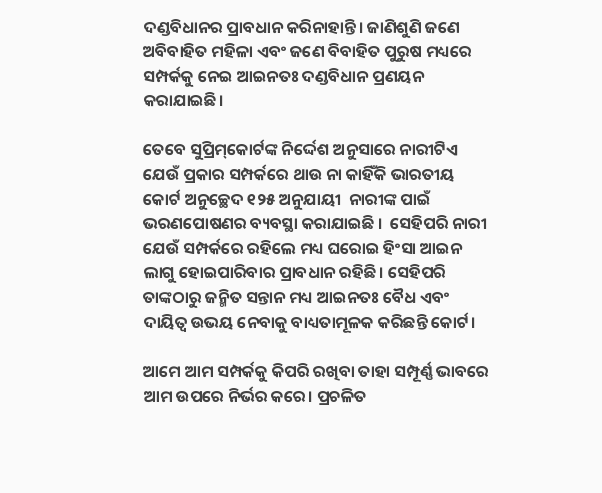ଦଣ୍ଡବିଧାନର ପ୍ରାବଧାନ କରିନାହାନ୍ତି। ଜାଣିଶୁଣି ଜଣେ ଅବିବାହିତ ମହିଳା ଏବଂ ଜଣେ ବିବାହିତ ପୁରୁଷ ମଧ୍ୟରେ ସମ୍ପର୍କକୁ ନେଇ ଆଇନତଃ ଦଣ୍ଡବିଧାନ ପ୍ରଣୟନ କରାଯାଇଛି।

ତେବେ ସୁପ୍ରିମ୍‌କୋର୍ଟଙ୍କ ନିର୍ଦ୍ଦେଶ ଅନୁସାରେ ନାରୀଟିଏ ଯେଉଁ ପ୍ରକାର ସମ୍ପର୍କରେ ଥାଉ ନା କାହିଁକି ଭାରତୀୟ କୋର୍ଟ ଅନୁଚ୍ଛେଦ ୧୨୫ ଅନୁଯାୟୀ  ନାରୀଙ୍କ ପାଇଁ ଭରଣପୋଷଣର ବ୍ୟବସ୍ଥା କରାଯାଇଛି ।  ସେହିପରି ନାରୀ ଯେଉଁ ସମ୍ପର୍କରେ ରହିଲେ ମଧ୍ୟ ଘରୋଇ ହିଂସା ଆଇନ ଲାଗୁ ହୋଇପାରିବାର ପ୍ରାବଧାନ ରହିଛି। ସେହିପରି ତାଙ୍କଠାରୁ ଜନ୍ମିତ ସନ୍ତାନ ମଧ୍ୟ ଆଇନତଃ ବୈଧ ଏବଂ ଦାୟିତ୍ଵ ଉଭୟ ନେବାକୁ ବାଧ୍ୟତାମୂଳକ କରିଛନ୍ତି କୋର୍ଟ।

ଆମେ ଆମ ସମ୍ପର୍କକୁ କିପରି ରଖିବା ତାହା ସମ୍ପୂର୍ଣ୍ଣ ଭାବରେ ଆମ ଉପରେ ନିର୍ଭର କରେ। ପ୍ରଚଳିତ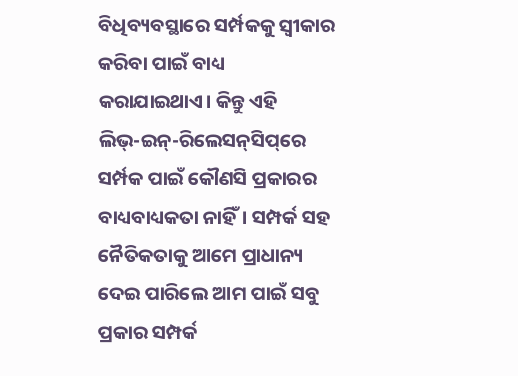ବିଧିବ୍ୟବସ୍ଥାରେ ସର୍ମ୍ପକକୁ ସ୍ଵୀକାର କରିବା ପାଇଁ ବାଧ୍ୟ କରାଯାଇଥାଏ। କିନ୍ତୁ ଏହି ଲିଭ୍‌-ଇନ୍‌-ରିଲେସନ୍‌ସିପ୍‌ରେ ସର୍ମ୍ପକ ପାଇଁ କୌଣସି ପ୍ରକାରର ବାଧ୍ୟବାଧ୍ୟକତା ନାହିଁ। ସମ୍ପର୍କ ସହ ନୈତିକତାକୁ ଆମେ ପ୍ରାଧାନ୍ୟ ଦେଇ ପାରିଲେ ଆମ ପାଇଁ ସବୁ ପ୍ରକାର ସମ୍ପର୍କ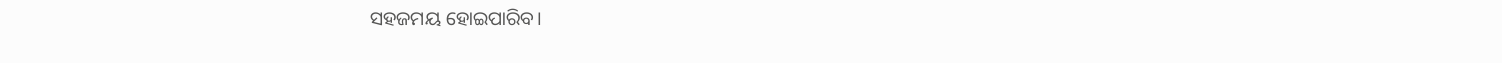ସହଜମୟ ହୋଇପାରିବ।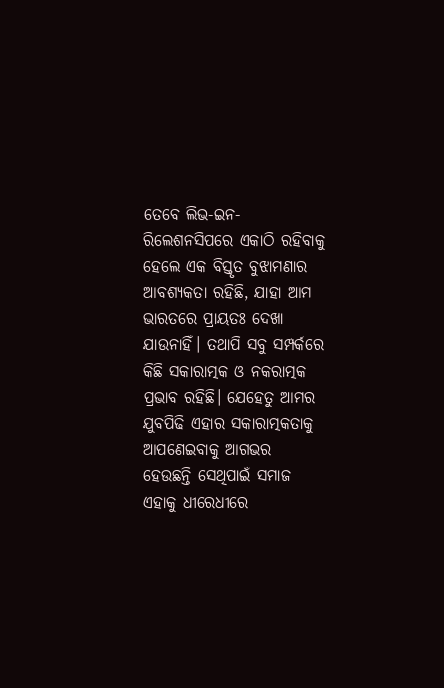ତେବେ ଲିଭ-ଇନ-ରିଲେଶନସିପରେ ଏକାଠି ରହିବାକୁ ହେଲେ ଏକ ବିସ୍ତୃତ ବୁଝାମଣାର ଆବଶ୍ୟକତା ରହିଛି, ଯାହା ଆମ ଭାରତରେ ପ୍ରାୟତଃ ଦେଖା ଯାଉନାହିଁ। ତଥାପି ସବୁ ସମ୍ପର୍କରେ କିଛି ସକାରାତ୍ମକ ଓ ନକରାତ୍ମକ ପ୍ରଭାବ ରହିଛି। ଯେହେତୁ ଆମର ଯୁବପିଢି ଏହାର ସକାରାତ୍ମକତାକୁ ଆପଣେଇବାକୁ ଆଗଭର ହେଉଛନ୍ତି ସେଥିପାଇଁ ସମାଜ ଏହାକୁ ଧୀରେଧୀରେ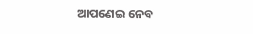ଆପଣେଇ ନେବ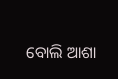ବୋଲି ଆଶା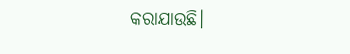କରାଯାଉଛି।